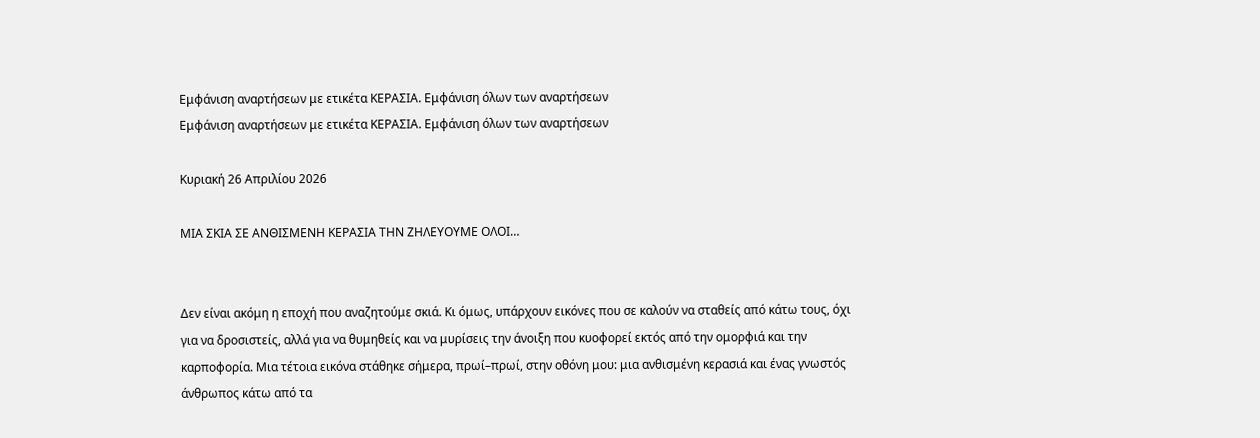Εμφάνιση αναρτήσεων με ετικέτα ΚΕΡΑΣΙΑ. Εμφάνιση όλων των αναρτήσεων
Εμφάνιση αναρτήσεων με ετικέτα ΚΕΡΑΣΙΑ. Εμφάνιση όλων των αναρτήσεων

Κυριακή 26 Απριλίου 2026

ΜΙΑ ΣΚΙΑ ΣΕ ΑΝΘΙΣΜΕΝΗ ΚΕΡΑΣΙΑ ΤΗΝ ΖΗΛΕΥΟΥΜΕ ΟΛΟΙ…


Δεν είναι ακόμη η εποχή που αναζητούμε σκιά. Κι όμως, υπάρχουν εικόνες που σε καλούν να σταθείς από κάτω τους, όχι για να δροσιστείς, αλλά για να θυμηθείς και να μυρίσεις την άνοιξη που κυοφορεί εκτός από την ομορφιά και την καρποφορία. Μια τέτοια εικόνα στάθηκε σήμερα, πρωί–πρωί, στην οθόνη μου: μια ανθισμένη κερασιά και ένας γνωστός άνθρωπος κάτω από τα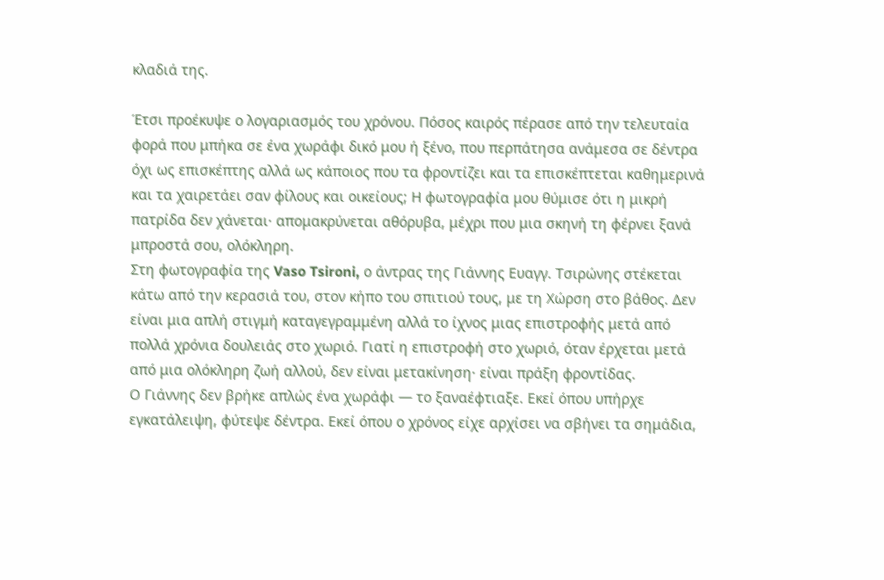κλαδιά της.

Έτσι προέκυψε ο λογαριασμός του χρόνου. Πόσος καιρός πέρασε από την τελευταία φορά που μπήκα σε ένα χωράφι δικό μου ή ξένο, που περπάτησα ανάμεσα σε δέντρα όχι ως επισκέπτης αλλά ως κάποιος που τα φροντίζει και τα επισκέπτεται καθημερινά και τα χαιρετάει σαν φίλους και οικείους; Η φωτογραφία μου θύμισε ότι η μικρή πατρίδα δεν χάνεται· απομακρύνεται αθόρυβα, μέχρι που μια σκηνή τη φέρνει ξανά μπροστά σου, ολόκληρη.
Στη φωτογραφία της Vaso Tsironi, ο άντρας της Γιάννης Ευαγγ. Τσιρώνης στέκεται κάτω από την κερασιά του, στον κήπο του σπιτιού τους, με τη Χώρση στο βάθος. Δεν είναι μια απλή στιγμή καταγεγραμμένη αλλά το ίχνος μιας επιστροφής μετά από πολλά χρόνια δουλειάς στο χωριό. Γιατί η επιστροφή στο χωριό, όταν έρχεται μετά από μια ολόκληρη ζωή αλλού, δεν είναι μετακίνηση· είναι πράξη φροντίδας.
Ο Γιάννης δεν βρήκε απλώς ένα χωράφι — το ξαναέφτιαξε. Εκεί όπου υπήρχε εγκατάλειψη, φύτεψε δέντρα. Εκεί όπου ο χρόνος είχε αρχίσει να σβήνει τα σημάδια,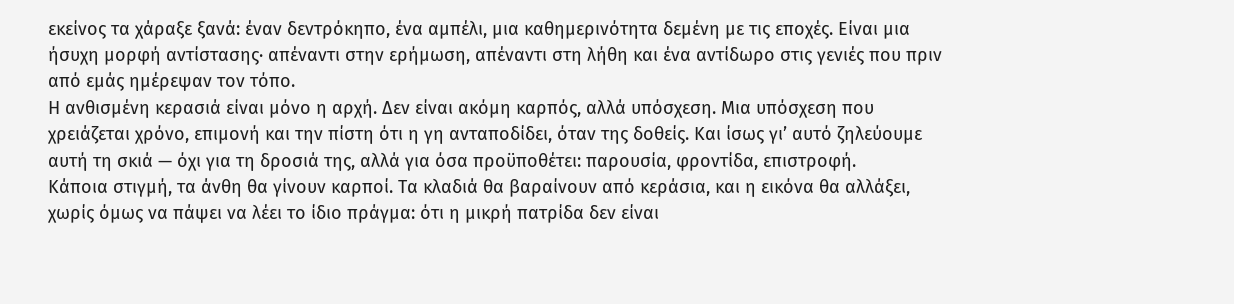εκείνος τα χάραξε ξανά: έναν δεντρόκηπο, ένα αμπέλι, μια καθημερινότητα δεμένη με τις εποχές. Είναι μια ήσυχη μορφή αντίστασης· απέναντι στην ερήμωση, απέναντι στη λήθη και ένα αντίδωρο στις γενιές που πριν από εμάς ημέρεψαν τον τόπο.
Η ανθισμένη κερασιά είναι μόνο η αρχή. Δεν είναι ακόμη καρπός, αλλά υπόσχεση. Μια υπόσχεση που χρειάζεται χρόνο, επιμονή και την πίστη ότι η γη ανταποδίδει, όταν της δοθείς. Και ίσως γι’ αυτό ζηλεύουμε αυτή τη σκιά — όχι για τη δροσιά της, αλλά για όσα προϋποθέτει: παρουσία, φροντίδα, επιστροφή.
Κάποια στιγμή, τα άνθη θα γίνουν καρποί. Τα κλαδιά θα βαραίνουν από κεράσια, και η εικόνα θα αλλάξει, χωρίς όμως να πάψει να λέει το ίδιο πράγμα: ότι η μικρή πατρίδα δεν είναι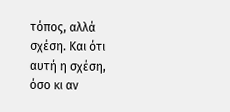τόπος, αλλά σχέση. Και ότι αυτή η σχέση, όσο κι αν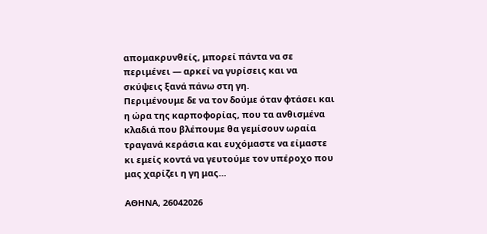απομακρυνθείς, μπορεί πάντα να σε περιμένει — αρκεί να γυρίσεις και να σκύψεις ξανά πάνω στη γη.
Περιμένουμε δε να τον δούμε όταν φτάσει και η ώρα της καρποφορίας, που τα ανθισμένα κλαδιά που βλέπουμε θα γεμίσουν ωραία τραγανά κεράσια και ευχόμαστε να είμαστε κι εμείς κοντά να γευτούμε τον υπέροχο που μας χαρίζει η γη μας…

ΑΘΗΝΑ, 26042026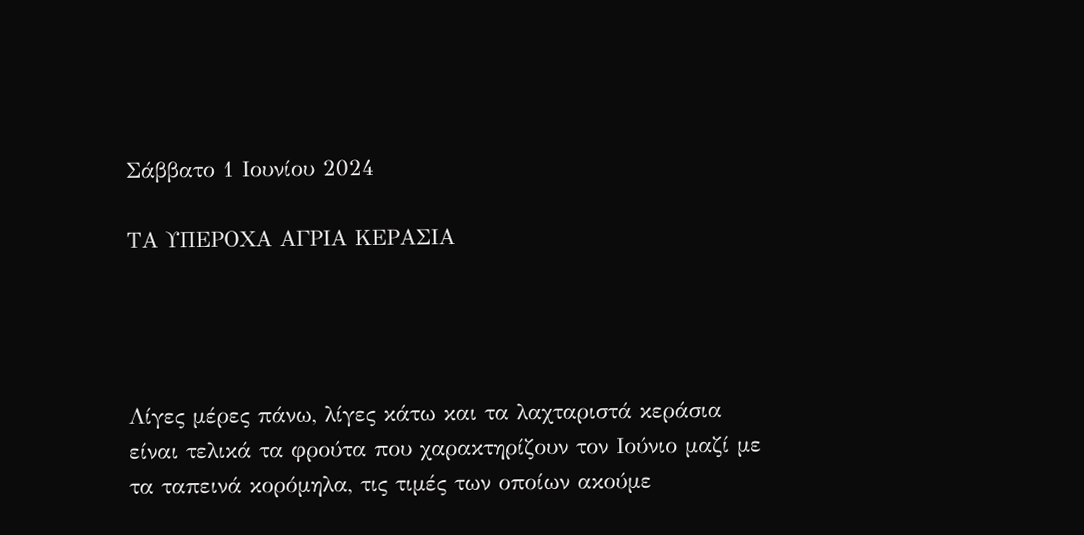Σάββατο 1 Ιουνίου 2024

ΤΑ ΥΠΕΡΟΧΑ ΑΓΡΙΑ ΚΕΡΑΣΙΑ




Λίγες μέρες πάνω, λίγες κάτω και τα λαχταριστά κεράσια είναι τελικά τα φρούτα που χαρακτηρίζουν τον Ιούνιο μαζί με τα ταπεινά κορόμηλα, τις τιμές των οποίων ακούμε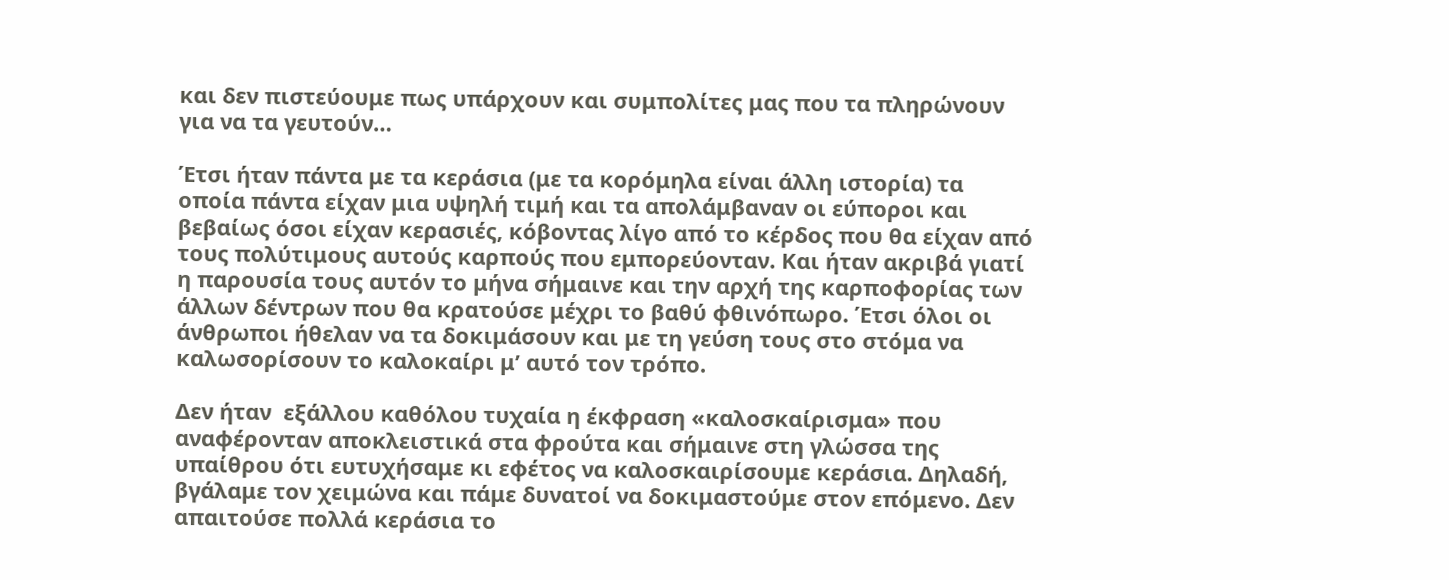και δεν πιστεύουμε πως υπάρχουν και συμπολίτες μας που τα πληρώνουν για να τα γευτούν…

Έτσι ήταν πάντα με τα κεράσια (με τα κορόμηλα είναι άλλη ιστορία) τα οποία πάντα είχαν μια υψηλή τιμή και τα απολάμβαναν οι εύποροι και βεβαίως όσοι είχαν κερασιές, κόβοντας λίγο από το κέρδος που θα είχαν από τους πολύτιμους αυτούς καρπούς που εμπορεύονταν. Και ήταν ακριβά γιατί η παρουσία τους αυτόν το μήνα σήμαινε και την αρχή της καρποφορίας των άλλων δέντρων που θα κρατούσε μέχρι το βαθύ φθινόπωρο. Έτσι όλοι οι άνθρωποι ήθελαν να τα δοκιμάσουν και με τη γεύση τους στο στόμα να καλωσορίσουν το καλοκαίρι μ’ αυτό τον τρόπο.

Δεν ήταν  εξάλλου καθόλου τυχαία η έκφραση «καλοσκαίρισμα» που αναφέρονταν αποκλειστικά στα φρούτα και σήμαινε στη γλώσσα της υπαίθρου ότι ευτυχήσαμε κι εφέτος να καλοσκαιρίσουμε κεράσια. Δηλαδή, βγάλαμε τον χειμώνα και πάμε δυνατοί να δοκιμαστούμε στον επόμενο. Δεν απαιτούσε πολλά κεράσια το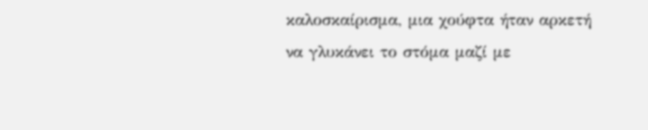καλοσκαίρισμα, μια χούφτα ήταν αρκετή να γλυκάνει το στόμα μαζί με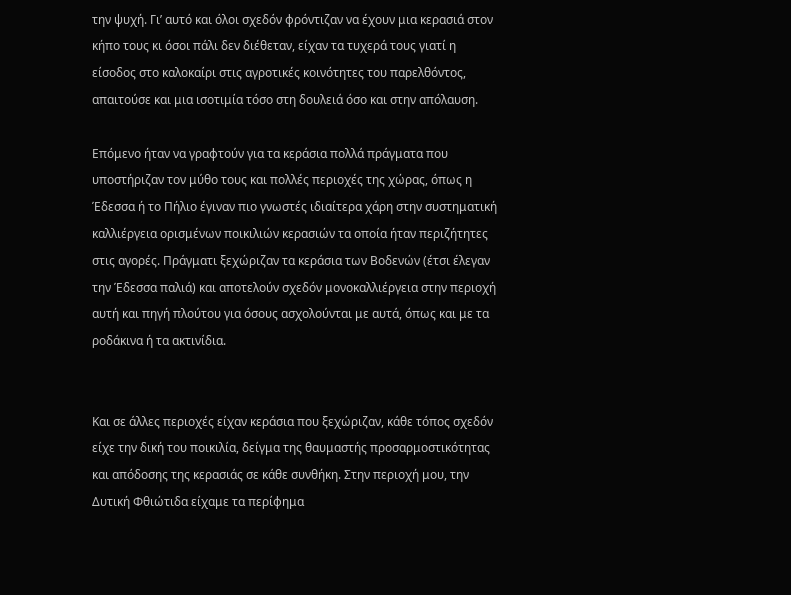την ψυχή. Γι’ αυτό και όλοι σχεδόν φρόντιζαν να έχουν μια κερασιά στον κήπο τους κι όσοι πάλι δεν διέθεταν, είχαν τα τυχερά τους γιατί η είσοδος στο καλοκαίρι στις αγροτικές κοινότητες του παρελθόντος, απαιτούσε και μια ισοτιμία τόσο στη δουλειά όσο και στην απόλαυση.

Επόμενο ήταν να γραφτούν για τα κεράσια πολλά πράγματα που υποστήριζαν τον μύθο τους και πολλές περιοχές της χώρας, όπως η Έδεσσα ή το Πήλιο έγιναν πιο γνωστές ιδιαίτερα χάρη στην συστηματική καλλιέργεια ορισμένων ποικιλιών κερασιών τα οποία ήταν περιζήτητες στις αγορές. Πράγματι ξεχώριζαν τα κεράσια των Βοδενών (έτσι έλεγαν την Έδεσσα παλιά) και αποτελούν σχεδόν μονοκαλλιέργεια στην περιοχή αυτή και πηγή πλούτου για όσους ασχολούνται με αυτά, όπως και με τα ροδάκινα ή τα ακτινίδια.


Και σε άλλες περιοχές είχαν κεράσια που ξεχώριζαν, κάθε τόπος σχεδόν είχε την δική του ποικιλία, δείγμα της θαυμαστής προσαρμοστικότητας και απόδοσης της κερασιάς σε κάθε συνθήκη. Στην περιοχή μου, την Δυτική Φθιώτιδα είχαμε τα περίφημα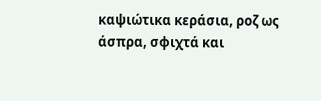καψιώτικα κεράσια, ροζ ως άσπρα, σφιχτά και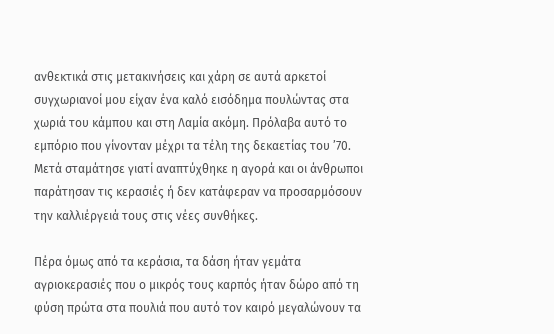ανθεκτικά στις μετακινήσεις και χάρη σε αυτά αρκετοί συγχωριανοί μου είχαν ένα καλό εισόδημα πουλώντας στα χωριά του κάμπου και στη Λαμία ακόμη. Πρόλαβα αυτό το εμπόριο που γίνονταν μέχρι τα τέλη της δεκαετίας του ’70. Μετά σταμάτησε γιατί αναπτύχθηκε η αγορά και οι άνθρωποι παράτησαν τις κερασιές ή δεν κατάφεραν να προσαρμόσουν την καλλιέργειά τους στις νέες συνθήκες.

Πέρα όμως από τα κεράσια, τα δάση ήταν γεμάτα αγριοκερασιές που ο μικρός τους καρπός ήταν δώρο από τη φύση πρώτα στα πουλιά που αυτό τον καιρό μεγαλώνουν τα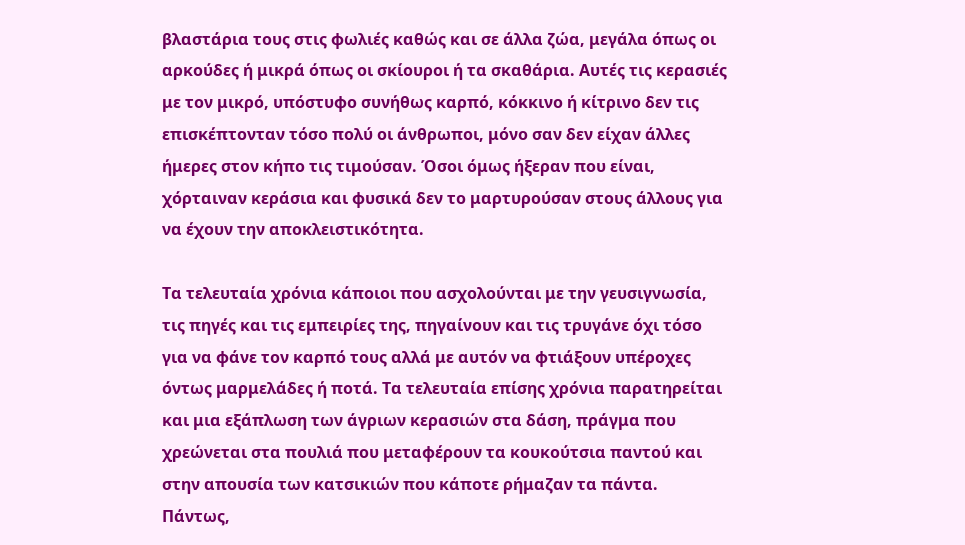βλαστάρια τους στις φωλιές καθώς και σε άλλα ζώα, μεγάλα όπως οι αρκούδες ή μικρά όπως οι σκίουροι ή τα σκαθάρια. Αυτές τις κερασιές με τον μικρό, υπόστυφο συνήθως καρπό, κόκκινο ή κίτρινο δεν τις επισκέπτονταν τόσο πολύ οι άνθρωποι, μόνο σαν δεν είχαν άλλες ήμερες στον κήπο τις τιμούσαν. Όσοι όμως ήξεραν που είναι, χόρταιναν κεράσια και φυσικά δεν το μαρτυρούσαν στους άλλους για να έχουν την αποκλειστικότητα.

Τα τελευταία χρόνια κάποιοι που ασχολούνται με την γευσιγνωσία, τις πηγές και τις εμπειρίες της, πηγαίνουν και τις τρυγάνε όχι τόσο για να φάνε τον καρπό τους αλλά με αυτόν να φτιάξουν υπέροχες όντως μαρμελάδες ή ποτά. Τα τελευταία επίσης χρόνια παρατηρείται και μια εξάπλωση των άγριων κερασιών στα δάση, πράγμα που χρεώνεται στα πουλιά που μεταφέρουν τα κουκούτσια παντού και στην απουσία των κατσικιών που κάποτε ρήμαζαν τα πάντα. Πάντως,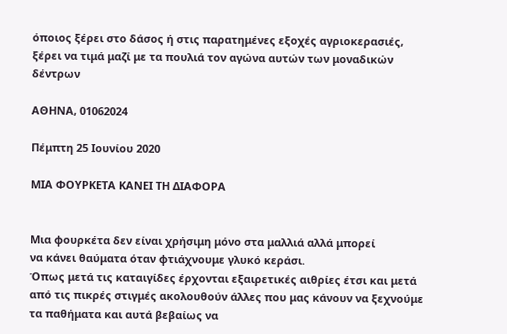όποιος ξέρει στο δάσος ή στις παρατημένες εξοχές αγριοκερασιές, ξέρει να τιμά μαζί με τα πουλιά τον αγώνα αυτών των μοναδικών δέντρων

ΑΘΗΝΑ, 01062024

Πέμπτη 25 Ιουνίου 2020

ΜΙΑ ΦΟΥΡΚΕΤΑ ΚΑΝΕΙ ΤΗ ΔΙΑΦΟΡΑ


Μια φουρκέτα δεν είναι χρήσιμη μόνο στα μαλλιά αλλά μπορεί
να κάνει θαύματα όταν φτιάχνουμε γλυκό κεράσι.
Όπως μετά τις καταιγίδες έρχονται εξαιρετικές αιθρίες έτσι και μετά από τις πικρές στιγμές ακολουθούν άλλες που μας κάνουν να ξεχνούμε τα παθήματα και αυτά βεβαίως να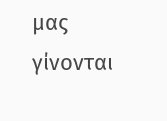μας γίνονται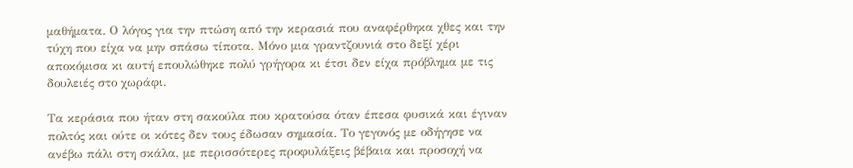μαθήματα. Ο λόγος για την πτώση από την κερασιά που αναφέρθηκα χθες και την τύχη που είχα να μην σπάσω τίποτα. Μόνο μια γραντζουνιά στο δεξί χέρι αποκόμισα κι αυτή επουλώθηκε πολύ γρήγορα κι έτσι δεν είχα πρόβλημα με τις δουλειές στο χωράφι.

Τα κεράσια που ήταν στη σακούλα που κρατούσα όταν έπεσα φυσικά και έγιναν πολτός και ούτε οι κότες δεν τους έδωσαν σημασία. Το γεγονός με οδήγησε να ανέβω πάλι στη σκάλα, με περισσότερες προφυλάξεις βέβαια και προσοχή να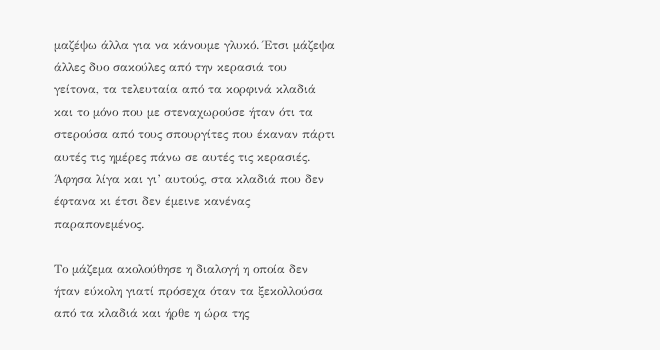μαζέψω άλλα για να κάνουμε γλυκό. Έτσι μάζεψα άλλες δυο σακούλες από την κερασιά του γείτονα, τα τελευταία από τα κορφινά κλαδιά και το μόνο που με στεναχωρούσε ήταν ότι τα στερούσα από τους σπουργίτες που έκαναν πάρτι αυτές τις ημέρες πάνω σε αυτές τις κερασιές. Άφησα λίγα και γι’ αυτούς, στα κλαδιά που δεν έφτανα κι έτσι δεν έμεινε κανένας παραπονεμένος.

Το μάζεμα ακολούθησε η διαλογή η οποία δεν ήταν εύκολη γιατί πρόσεχα όταν τα ξεκολλούσα από τα κλαδιά και ήρθε η ώρα της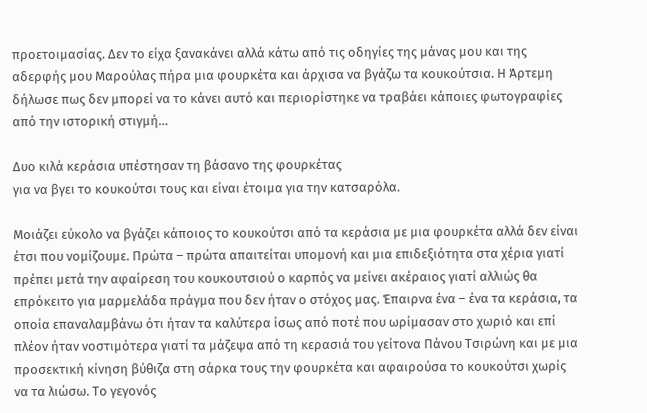προετοιμασίας. Δεν το είχα ξανακάνει αλλά κάτω από τις οδηγίες της μάνας μου και της αδερφής μου Μαρούλας πήρα μια φουρκέτα και άρχισα να βγάζω τα κουκούτσια. Η Άρτεμη δήλωσε πως δεν μπορεί να το κάνει αυτό και περιορίστηκε να τραβάει κάποιες φωτογραφίες από την ιστορική στιγμή…

Δυο κιλά κεράσια υπέστησαν τη βάσανο της φουρκέτας
για να βγει το κουκούτσι τους και είναι έτοιμα για την κατσαρόλα.

Μοιάζει εύκολο να βγάζει κάποιος το κουκούτσι από τα κεράσια με μια φουρκέτα αλλά δεν είναι έτσι που νομίζουμε. Πρώτα – πρώτα απαιτείται υπομονή και μια επιδεξιότητα στα χέρια γιατί πρέπει μετά την αφαίρεση του κουκουτσιού ο καρπός να μείνει ακέραιος γιατί αλλιώς θα επρόκειτο για μαρμελάδα πράγμα που δεν ήταν ο στόχος μας. Έπαιρνα ένα – ένα τα κεράσια, τα οποία επαναλαμβάνω ότι ήταν τα καλύτερα ίσως από ποτέ που ωρίμασαν στο χωριό και επί πλέον ήταν νοστιμότερα γιατί τα μάζεψα από τη κερασιά του γείτονα Πάνου Τσιρώνη και με μια προσεκτική κίνηση βύθιζα στη σάρκα τους την φουρκέτα και αφαιρούσα το κουκούτσι χωρίς να τα λιώσω. Το γεγονός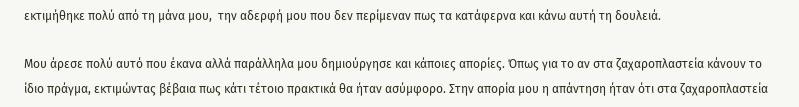εκτιμήθηκε πολύ από τη μάνα μου,  την αδερφή μου που δεν περίμεναν πως τα κατάφερνα και κάνω αυτή τη δουλειά.

Μου άρεσε πολύ αυτό που έκανα αλλά παράλληλα μου δημιούργησε και κάποιες απορίες. Όπως για το αν στα ζαχαροπλαστεία κάνουν το ίδιο πράγμα, εκτιμώντας βέβαια πως κάτι τέτοιο πρακτικά θα ήταν ασύμφορο. Στην απορία μου η απάντηση ήταν ότι στα ζαχαροπλαστεία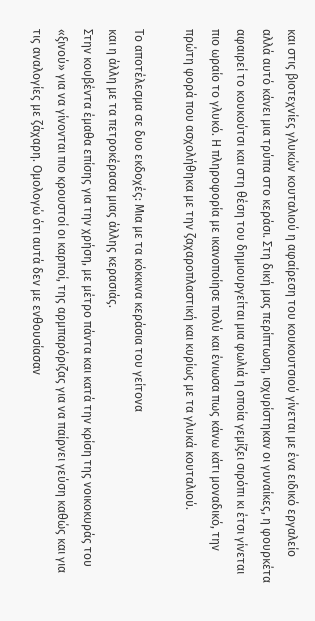και στις βιοτεχνίες γλυκών κουταλιού η αφαίρεση του κουκουτσιού γίνεται με ένα ειδικό εργαλείο αλλά αυτό κάνει μια τρύπα στο κεράσι. Στη δική μας περίπτωση, ισχυρίστηκαν οι γυναίκες, η φουρκέτα αφαιρεί το κουκούτσι και στη θέση του δημιουργείται μια φωλιά η οποία γεμίζει σιρόπι κι έτσι γίνεται πιο ωραίο το γλυκό. Η πληροφορία με ικανοποίησε πολύ και ένιωσα πως κάνω κάτι μοναδικό, την πρώτη φορά που ασχολήθηκα με την ζαχαροπλαστική και κυρίως με τα γλυκά κουταλιού.

Το αποτέλεσμα σε δυο εκδοχές: Μια με τα κόκκινα κεράσια του γείτονα
και η άλλη με τα πετροκέρασα μιας άλλης κερασιάς.
Στην κουβέντα έμαθα επίσης για την χρήση, με μέτρο πάντα και κατά την κρίση της νοικοκυράς του «ξινού» για να γίνονται πιο κρουστοί οι καρποί, της αρμπαρόριζας για να παίρνει γεύση καθώς και για τις αναλογίες με ζάχαρη. Ομολογώ ότι αυτά δεν με ενθουσίασαν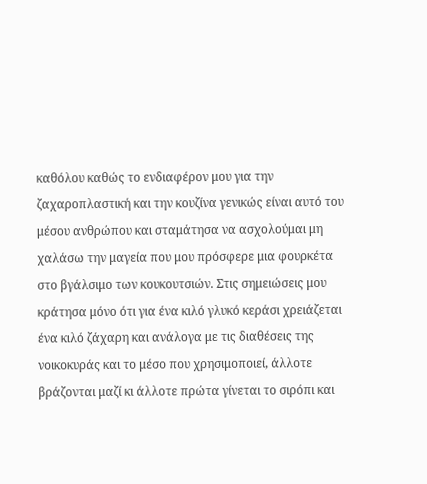καθόλου καθώς το ενδιαφέρον μου για την ζαχαροπλαστική και την κουζίνα γενικώς είναι αυτό του μέσου ανθρώπου και σταμάτησα να ασχολούμαι μη χαλάσω την μαγεία που μου πρόσφερε μια φουρκέτα στο βγάλσιμο των κουκουτσιών. Στις σημειώσεις μου κράτησα μόνο ότι για ένα κιλό γλυκό κεράσι χρειάζεται ένα κιλό ζάχαρη και ανάλογα με τις διαθέσεις της νοικοκυράς και το μέσο που χρησιμοποιεί, άλλοτε βράζονται μαζί κι άλλοτε πρώτα γίνεται το σιρόπι και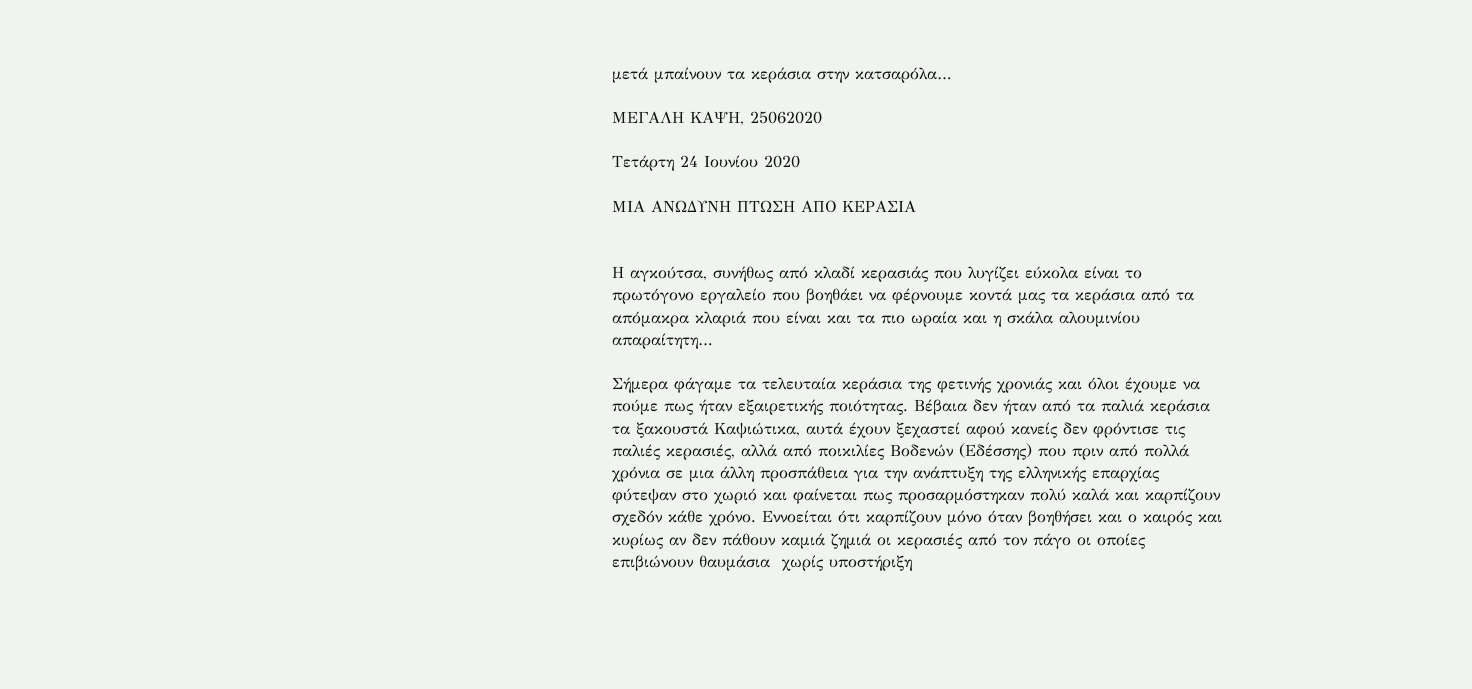μετά μπαίνουν τα κεράσια στην κατσαρόλα…

ΜΕΓΑΛΗ ΚΑΨΗ, 25062020

Τετάρτη 24 Ιουνίου 2020

ΜΙΑ ΑΝΩΔΥΝΗ ΠΤΩΣΗ ΑΠΟ ΚΕΡΑΣΙΑ


Η αγκούτσα, συνήθως από κλαδί κερασιάς που λυγίζει εύκολα είναι το πρωτόγονο εργαλείο που βοηθάει να φέρνουμε κοντά μας τα κεράσια από τα απόμακρα κλαριά που είναι και τα πιο ωραία και η σκάλα αλουμινίου απαραίτητη…

Σήμερα φάγαμε τα τελευταία κεράσια της φετινής χρονιάς και όλοι έχουμε να πούμε πως ήταν εξαιρετικής ποιότητας. Βέβαια δεν ήταν από τα παλιά κεράσια τα ξακουστά Καψιώτικα, αυτά έχουν ξεχαστεί αφού κανείς δεν φρόντισε τις παλιές κερασιές, αλλά από ποικιλίες Βοδενών (Εδέσσης) που πριν από πολλά χρόνια σε μια άλλη προσπάθεια για την ανάπτυξη της ελληνικής επαρχίας φύτεψαν στο χωριό και φαίνεται πως προσαρμόστηκαν πολύ καλά και καρπίζουν σχεδόν κάθε χρόνο. Εννοείται ότι καρπίζουν μόνο όταν βοηθήσει και ο καιρός και κυρίως αν δεν πάθουν καμιά ζημιά οι κερασιές από τον πάγο οι οποίες επιβιώνουν θαυμάσια  χωρίς υποστήριξη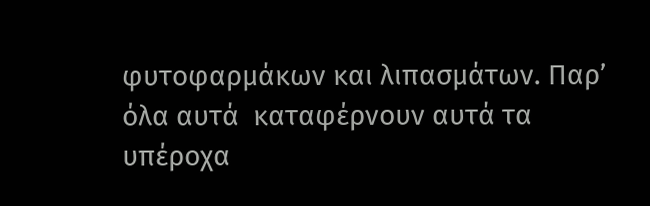φυτοφαρμάκων και λιπασμάτων. Παρ’ όλα αυτά  καταφέρνουν αυτά τα υπέροχα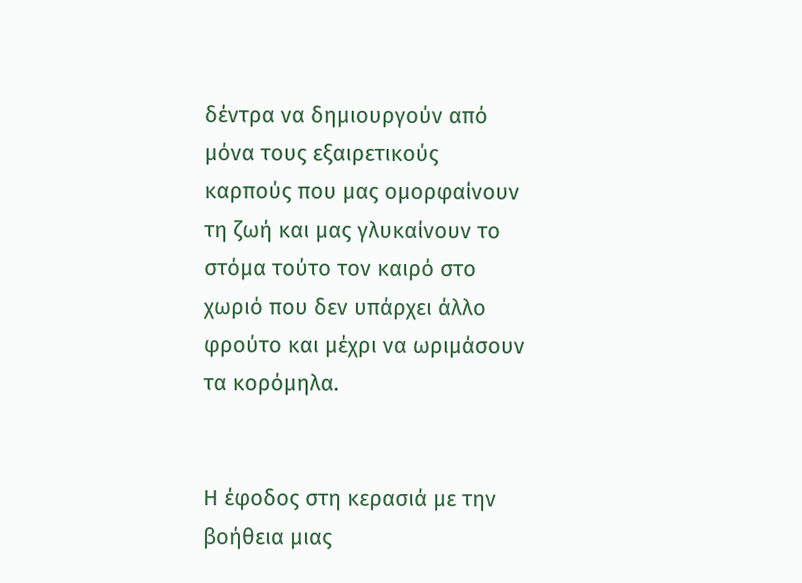δέντρα να δημιουργούν από μόνα τους εξαιρετικούς καρπούς που μας ομορφαίνουν τη ζωή και μας γλυκαίνουν το στόμα τούτο τον καιρό στο χωριό που δεν υπάρχει άλλο φρούτο και μέχρι να ωριμάσουν τα κορόμηλα.


Η έφοδος στη κερασιά με την βοήθεια μιας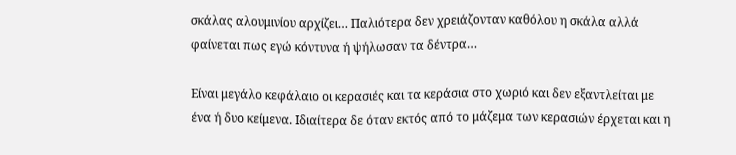σκάλας αλουμινίου αρχίζει… Παλιότερα δεν χρειάζονταν καθόλου η σκάλα αλλά φαίνεται πως εγώ κόντυνα ή ψήλωσαν τα δέντρα…

Είναι μεγάλο κεφάλαιο οι κερασιές και τα κεράσια στο χωριό και δεν εξαντλείται με ένα ή δυο κείμενα. Ιδιαίτερα δε όταν εκτός από το μάζεμα των κερασιών έρχεται και η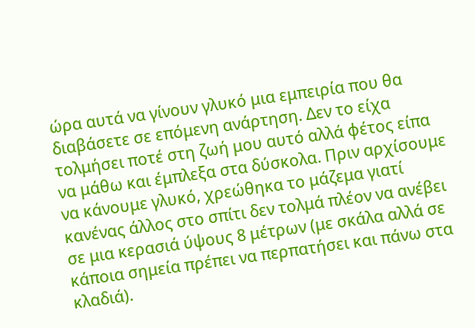ώρα αυτά να γίνουν γλυκό μια εμπειρία που θα διαβάσετε σε επόμενη ανάρτηση. Δεν το είχα τολμήσει ποτέ στη ζωή μου αυτό αλλά φέτος είπα να μάθω και έμπλεξα στα δύσκολα. Πριν αρχίσουμε να κάνουμε γλυκό, χρεώθηκα το μάζεμα γιατί κανένας άλλος στο σπίτι δεν τολμά πλέον να ανέβει σε μια κερασιά ύψους 8 μέτρων (με σκάλα αλλά σε κάποια σημεία πρέπει να περπατήσει και πάνω στα κλαδιά).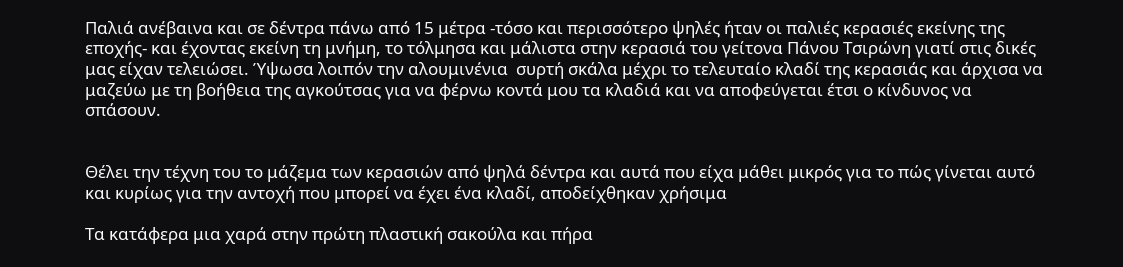Παλιά ανέβαινα και σε δέντρα πάνω από 15 μέτρα -τόσο και περισσότερο ψηλές ήταν οι παλιές κερασιές εκείνης της εποχής- και έχοντας εκείνη τη μνήμη, το τόλμησα και μάλιστα στην κερασιά του γείτονα Πάνου Τσιρώνη γιατί στις δικές μας είχαν τελειώσει. Ύψωσα λοιπόν την αλουμινένια  συρτή σκάλα μέχρι το τελευταίο κλαδί της κερασιάς και άρχισα να μαζεύω με τη βοήθεια της αγκούτσας για να φέρνω κοντά μου τα κλαδιά και να αποφεύγεται έτσι ο κίνδυνος να σπάσουν.


Θέλει την τέχνη του το μάζεμα των κερασιών από ψηλά δέντρα και αυτά που είχα μάθει μικρός για το πώς γίνεται αυτό και κυρίως για την αντοχή που μπορεί να έχει ένα κλαδί, αποδείχθηκαν χρήσιμα

Τα κατάφερα μια χαρά στην πρώτη πλαστική σακούλα και πήρα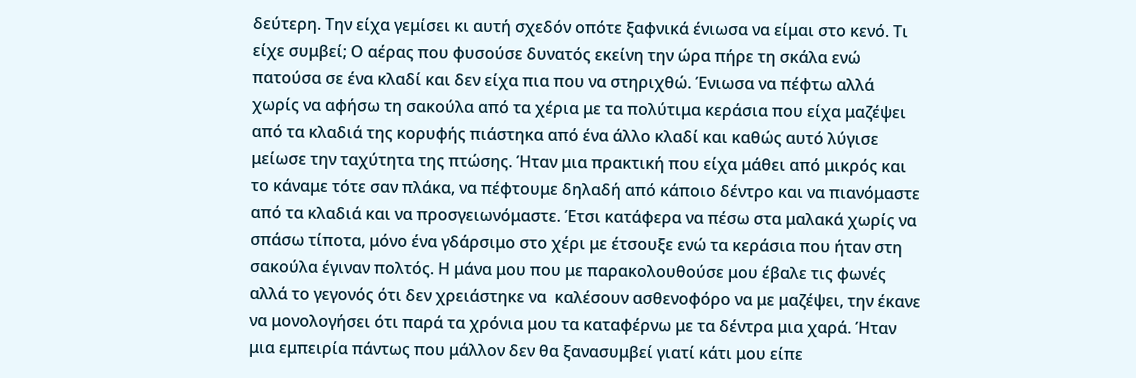δεύτερη. Την είχα γεμίσει κι αυτή σχεδόν οπότε ξαφνικά ένιωσα να είμαι στο κενό. Τι είχε συμβεί; Ο αέρας που φυσούσε δυνατός εκείνη την ώρα πήρε τη σκάλα ενώ πατούσα σε ένα κλαδί και δεν είχα πια που να στηριχθώ. Ένιωσα να πέφτω αλλά χωρίς να αφήσω τη σακούλα από τα χέρια με τα πολύτιμα κεράσια που είχα μαζέψει από τα κλαδιά της κορυφής πιάστηκα από ένα άλλο κλαδί και καθώς αυτό λύγισε μείωσε την ταχύτητα της πτώσης. Ήταν μια πρακτική που είχα μάθει από μικρός και το κάναμε τότε σαν πλάκα, να πέφτουμε δηλαδή από κάποιο δέντρο και να πιανόμαστε από τα κλαδιά και να προσγειωνόμαστε. Έτσι κατάφερα να πέσω στα μαλακά χωρίς να σπάσω τίποτα, μόνο ένα γδάρσιμο στο χέρι με έτσουξε ενώ τα κεράσια που ήταν στη σακούλα έγιναν πολτός. Η μάνα μου που με παρακολουθούσε μου έβαλε τις φωνές αλλά το γεγονός ότι δεν χρειάστηκε να  καλέσουν ασθενοφόρο να με μαζέψει, την έκανε να μονολογήσει ότι παρά τα χρόνια μου τα καταφέρνω με τα δέντρα μια χαρά. Ήταν μια εμπειρία πάντως που μάλλον δεν θα ξανασυμβεί γιατί κάτι μου είπε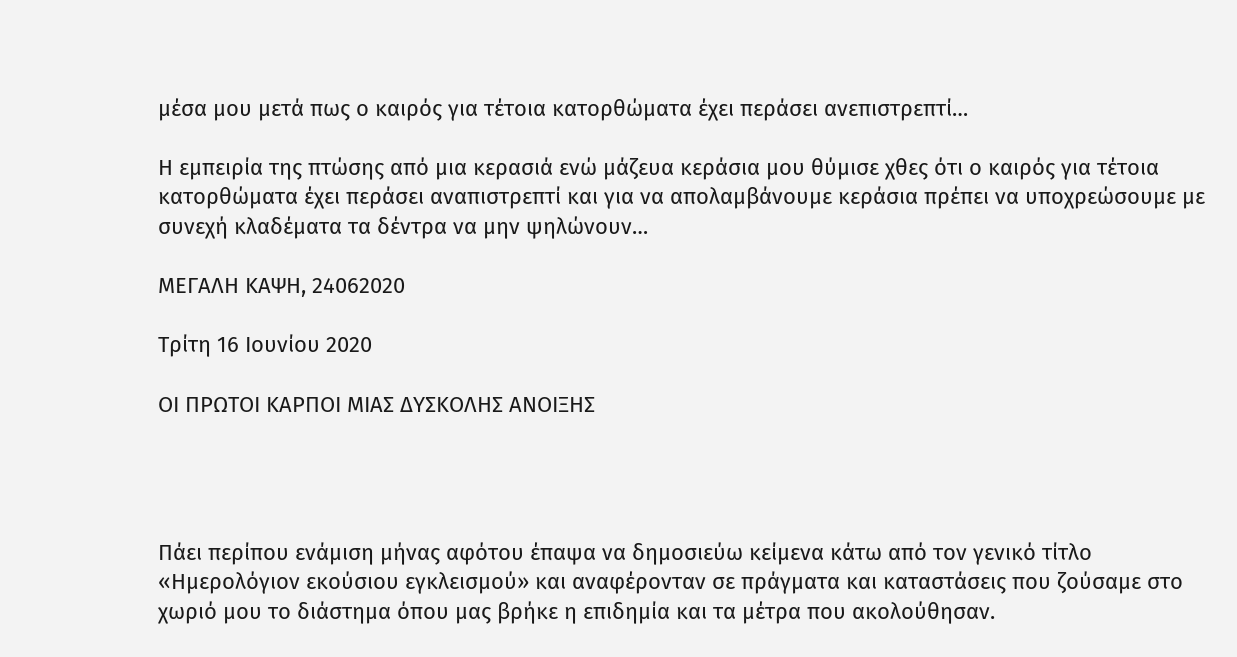μέσα μου μετά πως ο καιρός για τέτοια κατορθώματα έχει περάσει ανεπιστρεπτί…

Η εμπειρία της πτώσης από μια κερασιά ενώ μάζευα κεράσια μου θύμισε χθες ότι ο καιρός για τέτοια κατορθώματα έχει περάσει αναπιστρεπτί και για να απολαμβάνουμε κεράσια πρέπει να υποχρεώσουμε με συνεχή κλαδέματα τα δέντρα να μην ψηλώνουν…

ΜΕΓΑΛΗ ΚΑΨΗ, 24062020

Τρίτη 16 Ιουνίου 2020

ΟΙ ΠΡΩΤΟΙ ΚΑΡΠΟΙ ΜΙΑΣ ΔΥΣΚΟΛΗΣ ΑΝΟΙΞΗΣ




Πάει περίπου ενάμιση μήνας αφότου έπαψα να δημοσιεύω κείμενα κάτω από τον γενικό τίτλο «Ημερολόγιον εκούσιου εγκλεισμού» και αναφέρονταν σε πράγματα και καταστάσεις που ζούσαμε στο χωριό μου το διάστημα όπου μας βρήκε η επιδημία και τα μέτρα που ακολούθησαν.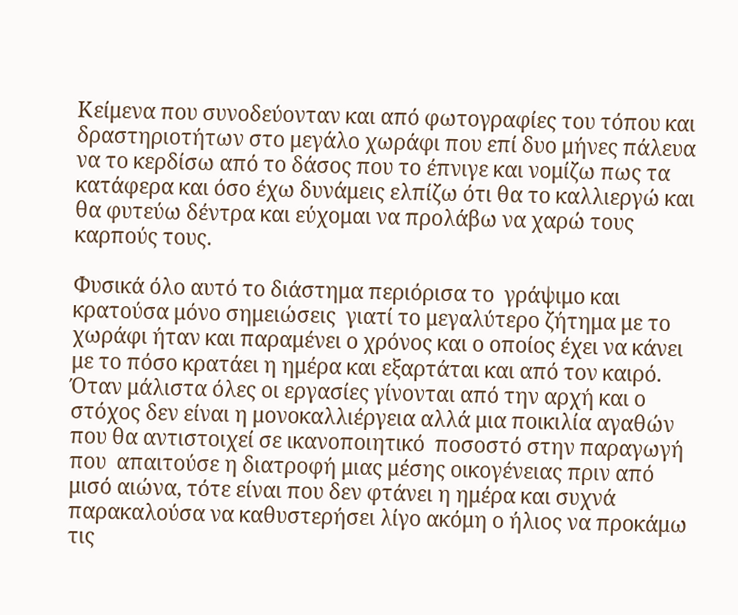Κείμενα που συνοδεύονταν και από φωτογραφίες του τόπου και δραστηριοτήτων στο μεγάλο χωράφι που επί δυο μήνες πάλευα να το κερδίσω από το δάσος που το έπνιγε και νομίζω πως τα κατάφερα και όσο έχω δυνάμεις ελπίζω ότι θα το καλλιεργώ και θα φυτεύω δέντρα και εύχομαι να προλάβω να χαρώ τους καρπούς τους.

Φυσικά όλο αυτό το διάστημα περιόρισα το  γράψιμο και κρατούσα μόνο σημειώσεις  γιατί το μεγαλύτερο ζήτημα με το χωράφι ήταν και παραμένει ο χρόνος και ο οποίος έχει να κάνει με το πόσο κρατάει η ημέρα και εξαρτάται και από τον καιρό. Όταν μάλιστα όλες οι εργασίες γίνονται από την αρχή και ο στόχος δεν είναι η μονοκαλλιέργεια αλλά μια ποικιλία αγαθών που θα αντιστοιχεί σε ικανοποιητικό  ποσοστό στην παραγωγή που  απαιτούσε η διατροφή μιας μέσης οικογένειας πριν από μισό αιώνα, τότε είναι που δεν φτάνει η ημέρα και συχνά παρακαλούσα να καθυστερήσει λίγο ακόμη ο ήλιος να προκάμω τις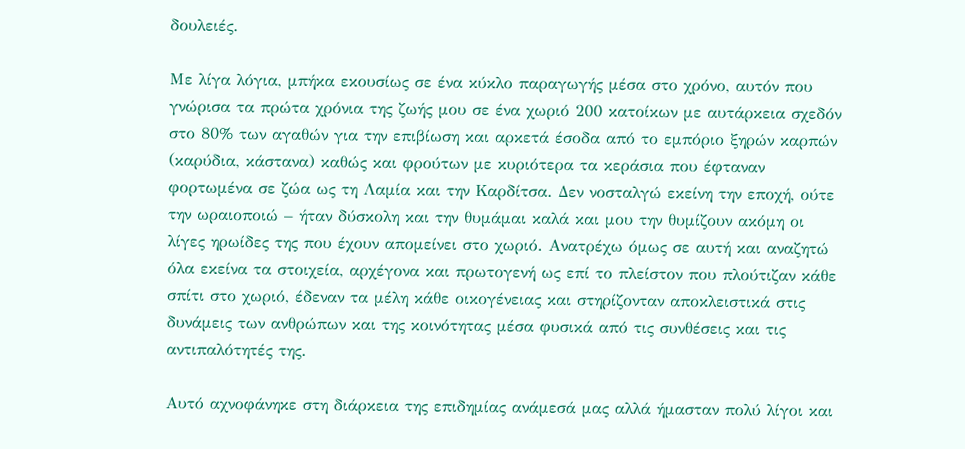δουλειές.

Με λίγα λόγια, μπήκα εκουσίως σε ένα κύκλο παραγωγής μέσα στο χρόνο, αυτόν που γνώρισα τα πρώτα χρόνια της ζωής μου σε ένα χωριό 200 κατοίκων με αυτάρκεια σχεδόν στο 80% των αγαθών για την επιβίωση και αρκετά έσοδα από το εμπόριο ξηρών καρπών (καρύδια, κάστανα) καθώς και φρούτων με κυριότερα τα κεράσια που έφταναν φορτωμένα σε ζώα ως τη Λαμία και την Καρδίτσα. Δεν νοσταλγώ εκείνη την εποχή, ούτε την ωραιοποιώ – ήταν δύσκολη και την θυμάμαι καλά και μου την θυμίζουν ακόμη οι λίγες ηρωίδες της που έχουν απομείνει στο χωριό. Ανατρέχω όμως σε αυτή και αναζητώ όλα εκείνα τα στοιχεία, αρχέγονα και πρωτογενή ως επί το πλείστον που πλούτιζαν κάθε σπίτι στο χωριό, έδεναν τα μέλη κάθε οικογένειας και στηρίζονταν αποκλειστικά στις δυνάμεις των ανθρώπων και της κοινότητας μέσα φυσικά από τις συνθέσεις και τις αντιπαλότητές της.

Αυτό αχνοφάνηκε στη διάρκεια της επιδημίας ανάμεσά μας αλλά ήμασταν πολύ λίγοι και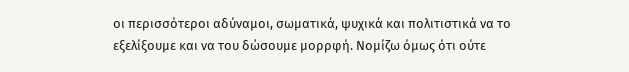οι περισσότεροι αδύναμοι, σωματικά, ψυχικά και πολιτιστικά να το εξελίξουμε και να του δώσουμε μορρφή. Νομίζω όμως ότι ούτε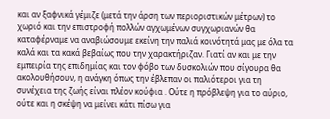και αν ξαφνικά γέμιζε (μετά την άρση των περιοριστικών μέτρων) το χωριό και την επιστροφή πολλών αγχωμένων συγχωριανών θα καταφέρναμε να αναβιώσουμε εκείνη την παλιά κοινότητά μας με όλα τα καλά και τα κακά βεβαίως που την χαρακτήριζαν. Γιατί αν και με την εμπειρία της επιδημίας και τον φόβο των δυσκολιών που σίγουρα θα ακολουθήσουν, η ανάγκη όπως την έβλεπαν οι παλιότεροι για τη συνέχεια της ζωής είναι πλέον κούφια . Ούτε η πρόβλεψη για το αύριο, ούτε και η σκέψη να μείνει κάτι πίσω για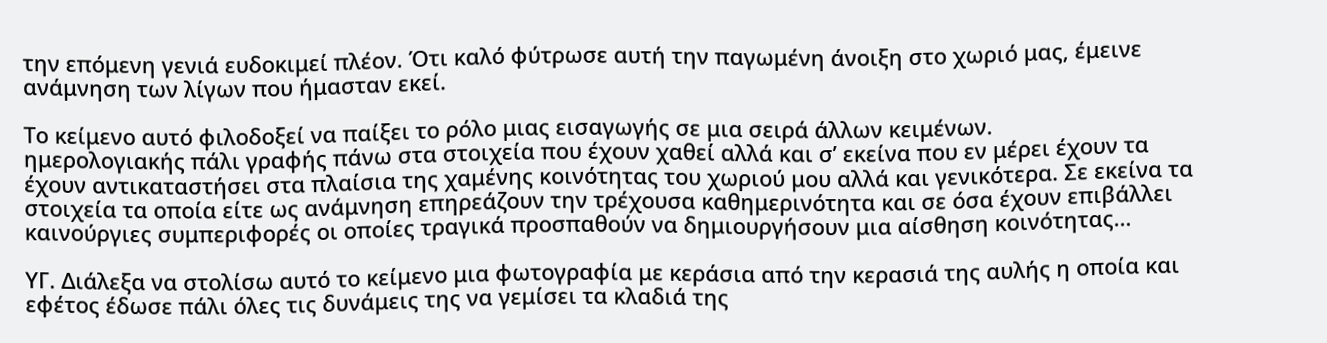την επόμενη γενιά ευδοκιμεί πλέον. Ότι καλό φύτρωσε αυτή την παγωμένη άνοιξη στο χωριό μας, έμεινε ανάμνηση των λίγων που ήμασταν εκεί.

Το κείμενο αυτό φιλοδοξεί να παίξει το ρόλο μιας εισαγωγής σε μια σειρά άλλων κειμένων.
ημερολογιακής πάλι γραφής πάνω στα στοιχεία που έχουν χαθεί αλλά και σ’ εκείνα που εν μέρει έχουν τα έχουν αντικαταστήσει στα πλαίσια της χαμένης κοινότητας του χωριού μου αλλά και γενικότερα. Σε εκείνα τα στοιχεία τα οποία είτε ως ανάμνηση επηρεάζουν την τρέχουσα καθημερινότητα και σε όσα έχουν επιβάλλει καινούργιες συμπεριφορές οι οποίες τραγικά προσπαθούν να δημιουργήσουν μια αίσθηση κοινότητας…

ΥΓ. Διάλεξα να στολίσω αυτό το κείμενο μια φωτογραφία με κεράσια από την κερασιά της αυλής η οποία και εφέτος έδωσε πάλι όλες τις δυνάμεις της να γεμίσει τα κλαδιά της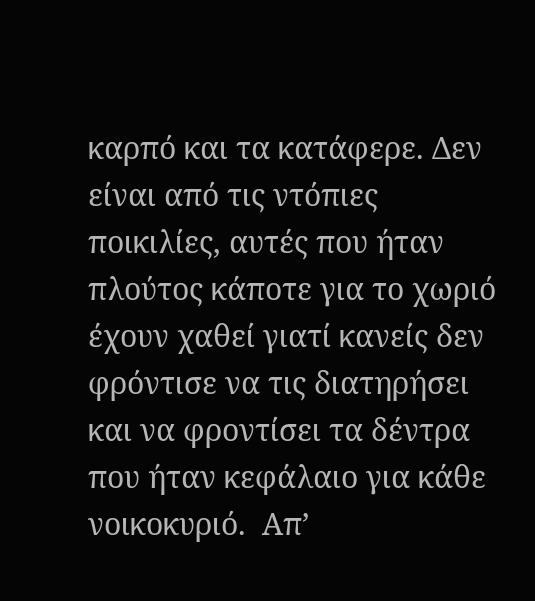καρπό και τα κατάφερε. Δεν είναι από τις ντόπιες ποικιλίες, αυτές που ήταν πλούτος κάποτε για το χωριό έχουν χαθεί γιατί κανείς δεν φρόντισε να τις διατηρήσει και να φροντίσει τα δέντρα που ήταν κεφάλαιο για κάθε νοικοκυριό.  Απ’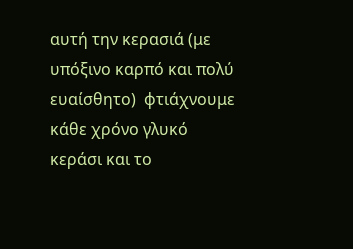αυτή την κερασιά (με υπόξινο καρπό και πολύ ευαίσθητο)  φτιάχνουμε κάθε χρόνο γλυκό κεράσι και το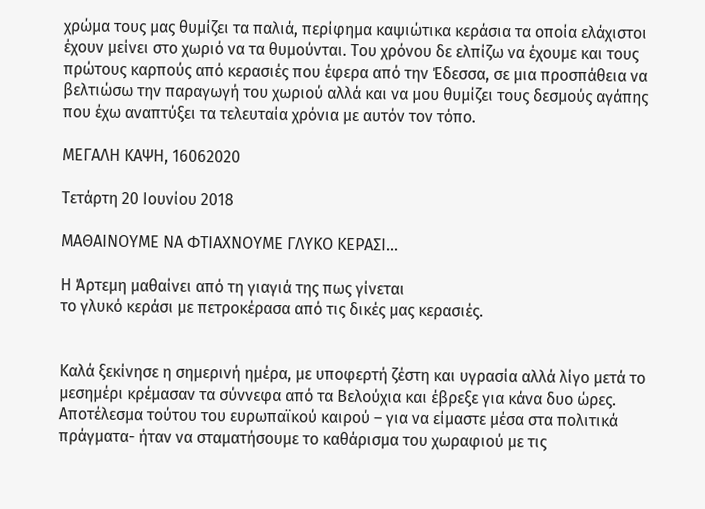χρώμα τους μας θυμίζει τα παλιά, περίφημα καψιώτικα κεράσια τα οποία ελάχιστοι έχουν μείνει στο χωριό να τα θυμούνται. Του χρόνου δε ελπίζω να έχουμε και τους πρώτους καρπούς από κερασιές που έφερα από την Έδεσσα, σε μια προσπάθεια να βελτιώσω την παραγωγή του χωριού αλλά και να μου θυμίζει τους δεσμούς αγάπης που έχω αναπτύξει τα τελευταία χρόνια με αυτόν τον τόπο.

ΜΕΓΑΛΗ ΚΑΨΗ, 16062020

Τετάρτη 20 Ιουνίου 2018

ΜΑΘΑΙΝΟΥΜΕ ΝΑ ΦΤΙΑΧΝΟΥΜΕ ΓΛΥΚΟ ΚΕΡΑΣΙ…

Η Άρτεμη μαθαίνει από τη γιαγιά της πως γίνεται
το γλυκό κεράσι με πετροκέρασα από τις δικές μας κερασιές.


Καλά ξεκίνησε η σημερινή ημέρα, με υποφερτή ζέστη και υγρασία αλλά λίγο μετά το μεσημέρι κρέμασαν τα σύννεφα από τα Βελούχια και έβρεξε για κάνα δυο ώρες. Αποτέλεσμα τούτου του ευρωπαϊκού καιρού – για να είμαστε μέσα στα πολιτικά πράγματα- ήταν να σταματήσουμε το καθάρισμα του χωραφιού με τις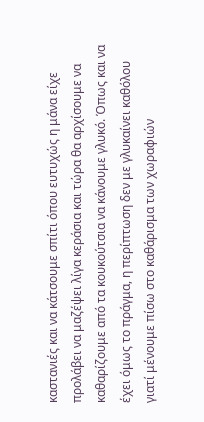καστανιές και να κάτσουμε σπίτι όπου ευτυχώς η μάνα είχε προλάβει να μαζέψει λίγα κεράσια και τώρα θα αρχίσουμε να καθαρίζουμε από τα κουκούτσια να κάνουμε γλυκό. Όπως και να έχει όμως το πράγμα, η περίπτωση δεν με γλυκαίνει καθόλου γιατί μένουμε πίσω στο καθάρισμα των χωραφιών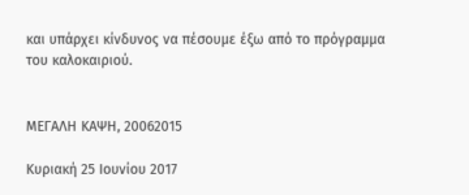και υπάρχει κίνδυνος να πέσουμε έξω από το πρόγραμμα του καλοκαιριού.


ΜΕΓΑΛΗ ΚΑΨΗ, 20062015

Κυριακή 25 Ιουνίου 2017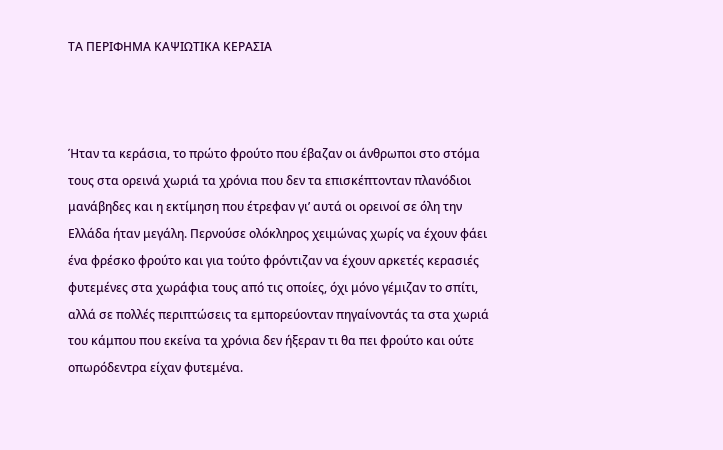ΤΑ ΠΕΡΙΦΗΜΑ ΚΑΨΙΩΤΙΚΑ ΚΕΡΑΣΙΑ



Ήταν τα κεράσια, το πρώτο φρούτο που έβαζαν οι άνθρωποι στο στόμα τους στα ορεινά χωριά τα χρόνια που δεν τα επισκέπτονταν πλανόδιοι μανάβηδες και η εκτίμηση που έτρεφαν γι’ αυτά οι ορεινοί σε όλη την Ελλάδα ήταν μεγάλη. Περνούσε ολόκληρος χειμώνας χωρίς να έχουν φάει ένα φρέσκο φρούτο και για τούτο φρόντιζαν να έχουν αρκετές κερασιές φυτεμένες στα χωράφια τους από τις οποίες, όχι μόνο γέμιζαν το σπίτι, αλλά σε πολλές περιπτώσεις τα εμπορεύονταν πηγαίνοντάς τα στα χωριά του κάμπου που εκείνα τα χρόνια δεν ήξεραν τι θα πει φρούτο και ούτε οπωρόδεντρα είχαν φυτεμένα.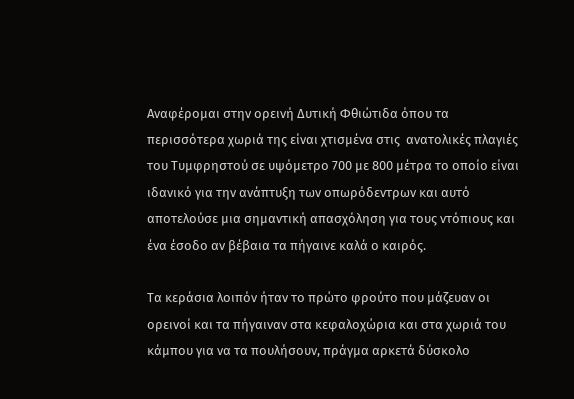Αναφέρομαι στην ορεινή Δυτική Φθιώτιδα όπου τα περισσότερα χωριά της είναι χτισμένα στις  ανατολικές πλαγιές του Τυμφρηστού σε υψόμετρο 700 με 800 μέτρα το οποίο είναι ιδανικό για την ανάπτυξη των οπωρόδεντρων και αυτό αποτελούσε μια σημαντική απασχόληση για τους ντόπιους και ένα έσοδο αν βέβαια τα πήγαινε καλά ο καιρός.

Τα κεράσια λοιπόν ήταν το πρώτο φρούτο που μάζευαν οι ορεινοί και τα πήγαιναν στα κεφαλοχώρια και στα χωριά του κάμπου για να τα πουλήσουν, πράγμα αρκετά δύσκολο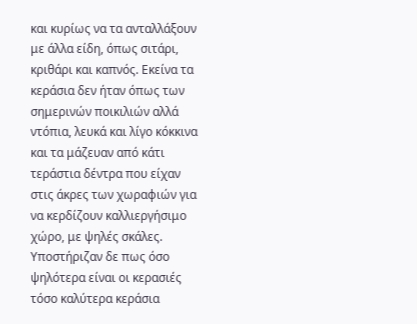και κυρίως να τα ανταλλάξουν με άλλα είδη, όπως σιτάρι, κριθάρι και καπνός. Εκείνα τα κεράσια δεν ήταν όπως των σημερινών ποικιλιών αλλά ντόπια, λευκά και λίγο κόκκινα και τα μάζευαν από κάτι τεράστια δέντρα που είχαν στις άκρες των χωραφιών για να κερδίζουν καλλιεργήσιμο χώρο, με ψηλές σκάλες. Υποστήριζαν δε πως όσο ψηλότερα είναι οι κερασιές τόσο καλύτερα κεράσια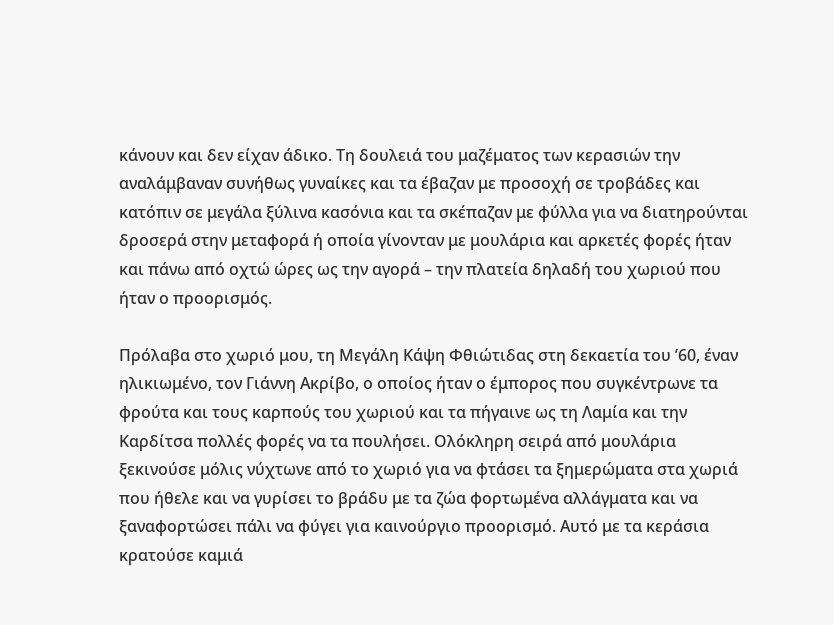κάνουν και δεν είχαν άδικο. Τη δουλειά του μαζέματος των κερασιών την αναλάμβαναν συνήθως γυναίκες και τα έβαζαν με προσοχή σε τροβάδες και κατόπιν σε μεγάλα ξύλινα κασόνια και τα σκέπαζαν με φύλλα για να διατηρούνται δροσερά στην μεταφορά ή οποία γίνονταν με μουλάρια και αρκετές φορές ήταν και πάνω από οχτώ ώρες ως την αγορά – την πλατεία δηλαδή του χωριού που ήταν ο προορισμός.

Πρόλαβα στο χωριό μου, τη Μεγάλη Κάψη Φθιώτιδας στη δεκαετία του ’60, έναν ηλικιωμένο, τον Γιάννη Ακρίβο, ο οποίος ήταν ο έμπορος που συγκέντρωνε τα φρούτα και τους καρπούς του χωριού και τα πήγαινε ως τη Λαμία και την Καρδίτσα πολλές φορές να τα πουλήσει. Ολόκληρη σειρά από μουλάρια ξεκινούσε μόλις νύχτωνε από το χωριό για να φτάσει τα ξημερώματα στα χωριά που ήθελε και να γυρίσει το βράδυ με τα ζώα φορτωμένα αλλάγματα και να ξαναφορτώσει πάλι να φύγει για καινούργιο προορισμό. Αυτό με τα κεράσια κρατούσε καμιά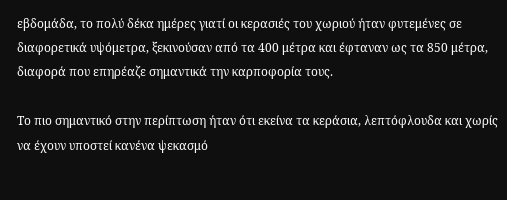εβδομάδα, το πολύ δέκα ημέρες γιατί οι κερασιές του χωριού ήταν φυτεμένες σε διαφορετικά υψόμετρα, ξεκινούσαν από τα 400 μέτρα και έφταναν ως τα 850 μέτρα, διαφορά που επηρέαζε σημαντικά την καρποφορία τους.

Το πιο σημαντικό στην περίπτωση ήταν ότι εκείνα τα κεράσια, λεπτόφλουδα και χωρίς να έχουν υποστεί κανένα ψεκασμό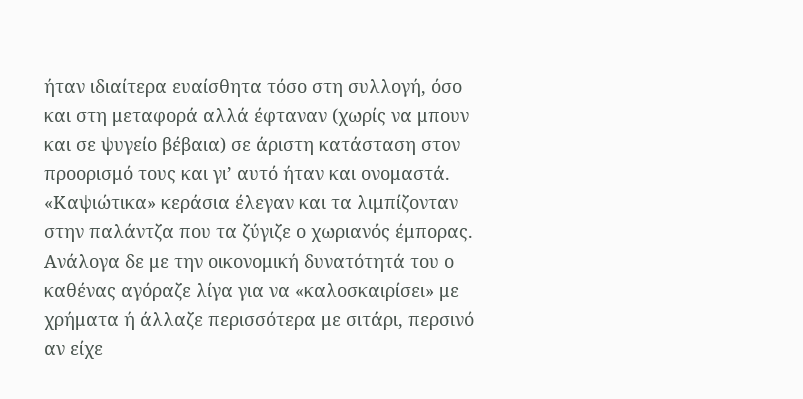ήταν ιδιαίτερα ευαίσθητα τόσο στη συλλογή, όσο και στη μεταφορά αλλά έφταναν (χωρίς να μπουν και σε ψυγείο βέβαια) σε άριστη κατάσταση στον προορισμό τους και γι’ αυτό ήταν και ονομαστά. «Καψιώτικα» κεράσια έλεγαν και τα λιμπίζονταν στην παλάντζα που τα ζύγιζε ο χωριανός έμπορας. Ανάλογα δε με την οικονομική δυνατότητά του ο καθένας αγόραζε λίγα για να «καλοσκαιρίσει» με χρήματα ή άλλαζε περισσότερα με σιτάρι, περσινό αν είχε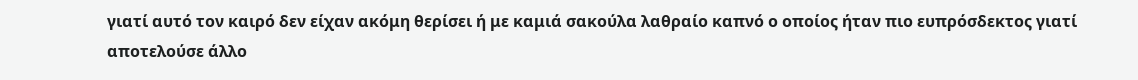γιατί αυτό τον καιρό δεν είχαν ακόμη θερίσει ή με καμιά σακούλα λαθραίο καπνό ο οποίος ήταν πιο ευπρόσδεκτος γιατί αποτελούσε άλλο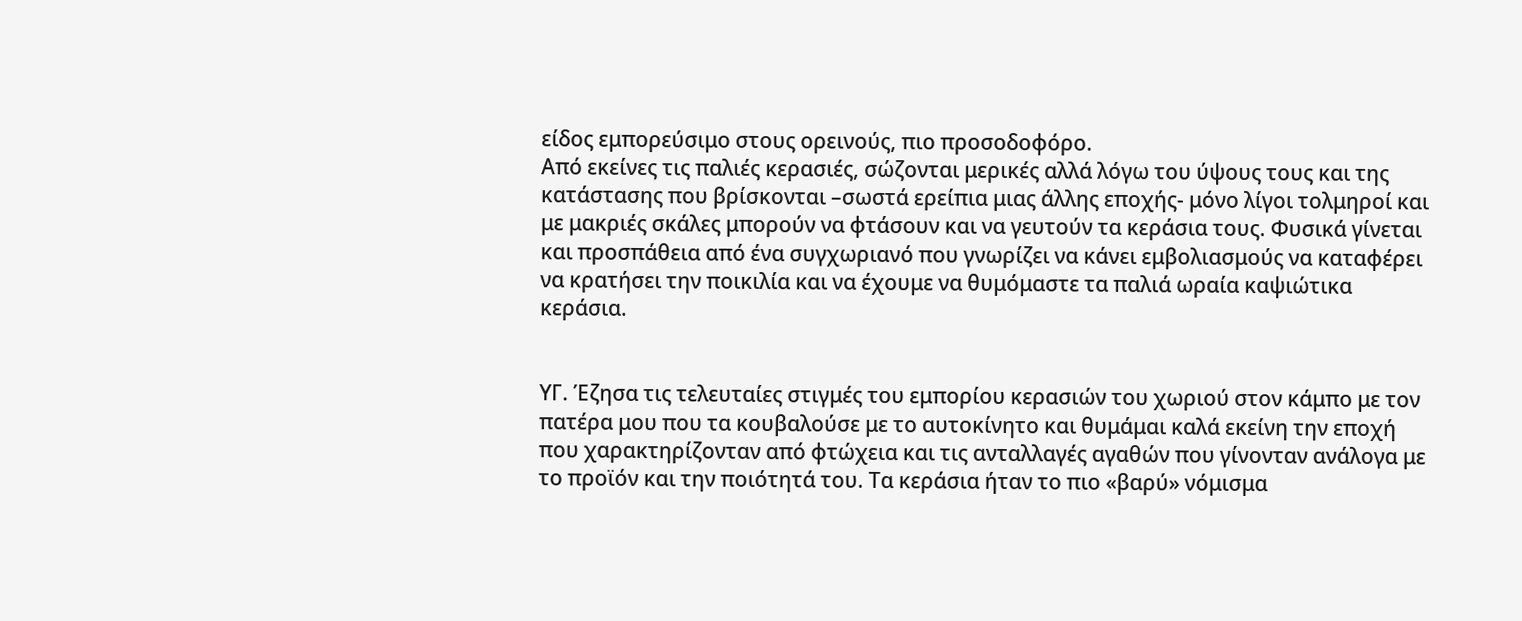είδος εμπορεύσιμο στους ορεινούς, πιο προσοδοφόρο.
Από εκείνες τις παλιές κερασιές, σώζονται μερικές αλλά λόγω του ύψους τους και της κατάστασης που βρίσκονται –σωστά ερείπια μιας άλλης εποχής- μόνο λίγοι τολμηροί και με μακριές σκάλες μπορούν να φτάσουν και να γευτούν τα κεράσια τους. Φυσικά γίνεται και προσπάθεια από ένα συγχωριανό που γνωρίζει να κάνει εμβολιασμούς να καταφέρει να κρατήσει την ποικιλία και να έχουμε να θυμόμαστε τα παλιά ωραία καψιώτικα κεράσια.


ΥΓ. Έζησα τις τελευταίες στιγμές του εμπορίου κερασιών του χωριού στον κάμπο με τον πατέρα μου που τα κουβαλούσε με το αυτοκίνητο και θυμάμαι καλά εκείνη την εποχή που χαρακτηρίζονταν από φτώχεια και τις ανταλλαγές αγαθών που γίνονταν ανάλογα με το προϊόν και την ποιότητά του. Τα κεράσια ήταν το πιο «βαρύ» νόμισμα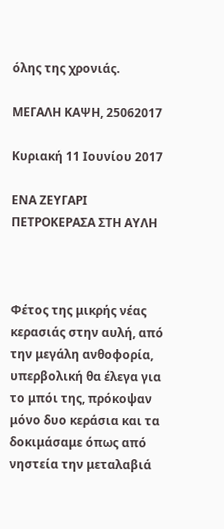όλης της χρονιάς.

ΜΕΓΑΛΗ ΚΑΨΗ, 25062017

Κυριακή 11 Ιουνίου 2017

ΕΝΑ ΖΕΥΓΑΡΙ ΠΕΤΡΟΚΕΡΑΣΑ ΣΤΗ ΑΥΛΗ



Φέτος της μικρής νέας κερασιάς στην αυλή, από την μεγάλη ανθοφορία, υπερβολική θα έλεγα για το μπόι της, πρόκοψαν μόνο δυο κεράσια και τα δοκιμάσαμε όπως από νηστεία την μεταλαβιά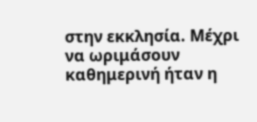στην εκκλησία. Μέχρι να ωριμάσουν καθημερινή ήταν η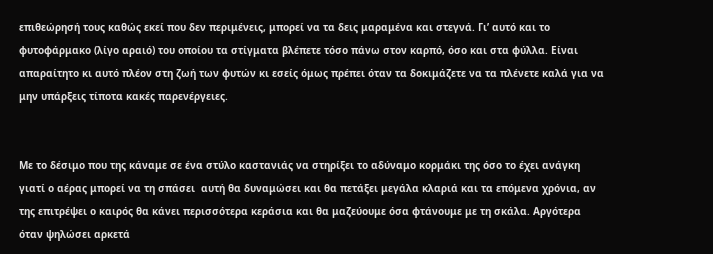επιθεώρησή τους καθώς εκεί που δεν περιμένεις, μπορεί να τα δεις μαραμένα και στεγνά. Γι’ αυτό και το φυτοφάρμακο (λίγο αραιό) του οποίου τα στίγματα βλέπετε τόσο πάνω στον καρπό, όσο και στα φύλλα. Είναι απαραίτητο κι αυτό πλέον στη ζωή των φυτών κι εσείς όμως πρέπει όταν τα δοκιμάζετε να τα πλένετε καλά για να μην υπάρξεις τίποτα κακές παρενέργειες.


Με το δέσιμο που της κάναμε σε ένα στύλο καστανιάς να στηρίξει το αδύναμο κορμάκι της όσο το έχει ανάγκη γιατί ο αέρας μπορεί να τη σπάσει  αυτή θα δυναμώσει και θα πετάξει μεγάλα κλαριά και τα επόμενα χρόνια, αν της επιτρέψει ο καιρός θα κάνει περισσότερα κεράσια και θα μαζεύουμε όσα φτάνουμε με τη σκάλα. Αργότερα όταν ψηλώσει αρκετά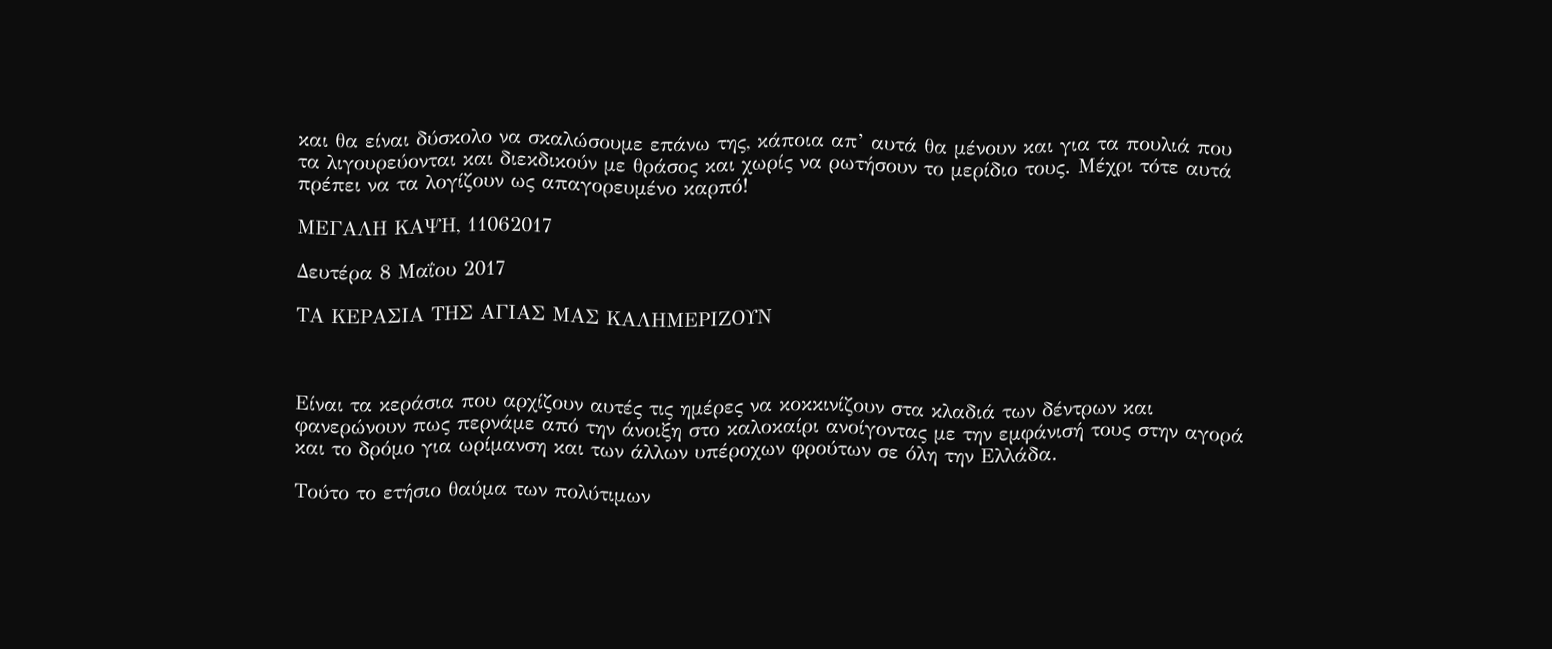και θα είναι δύσκολο να σκαλώσουμε επάνω της, κάποια απ’ αυτά θα μένουν και για τα πουλιά που τα λιγουρεύονται και διεκδικούν με θράσος και χωρίς να ρωτήσουν το μερίδιο τους. Μέχρι τότε αυτά πρέπει να τα λογίζουν ως απαγορευμένο καρπό!

ΜΕΓΑΛΗ ΚΑΨΗ, 11062017

Δευτέρα 8 Μαΐου 2017

ΤΑ ΚΕΡΑΣΙΑ ΤΗΣ ΑΓΙΑΣ ΜΑΣ ΚΑΛΗΜΕΡΙΖΟΥΝ



Είναι τα κεράσια που αρχίζουν αυτές τις ημέρες να κοκκινίζουν στα κλαδιά των δέντρων και φανερώνουν πως περνάμε από την άνοιξη στο καλοκαίρι ανοίγοντας με την εμφάνισή τους στην αγορά και το δρόμο για ωρίμανση και των άλλων υπέροχων φρούτων σε όλη την Ελλάδα.

Τούτο το ετήσιο θαύμα των πολύτιμων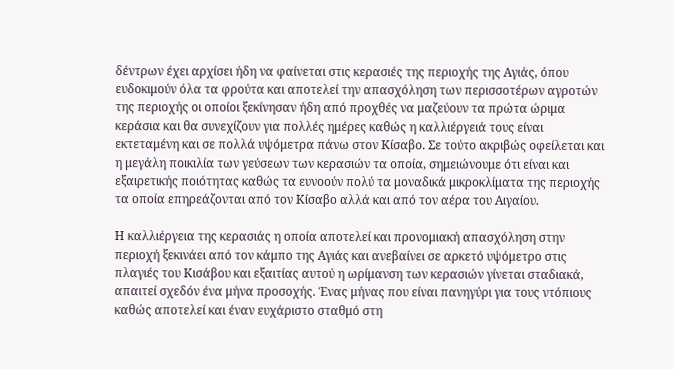δέντρων έχει αρχίσει ήδη να φαίνεται στις κερασιές της περιοχής της Αγιάς, όπου ευδοκιμούν όλα τα φρούτα και αποτελεί την απασχόληση των περισσοτέρων αγροτών της περιοχής οι οποίοι ξεκίνησαν ήδη από προχθές να μαζεύουν τα πρώτα ώριμα κεράσια και θα συνεχίζουν για πολλές ημέρες καθώς η καλλιέργειά τους είναι εκτεταμένη και σε πολλά υψόμετρα πάνω στον Κίσαβο. Σε τούτο ακριβώς οφείλεται και η μεγάλη ποικιλία των γεύσεων των κερασιών τα οποία, σημειώνουμε ότι είναι και εξαιρετικής ποιότητας καθώς τα ευνοούν πολύ τα μοναδικά μικροκλίματα της περιοχής τα οποία επηρεάζονται από τον Κίσαβο αλλά και από τον αέρα του Αιγαίου.

Η καλλιέργεια της κερασιάς η οποία αποτελεί και προνομιακή απασχόληση στην περιοχή ξεκινάει από τον κάμπο της Αγιάς και ανεβαίνει σε αρκετό υψόμετρο στις πλαγιές του Κισάβου και εξαιτίας αυτού η ωρίμανση των κερασιών γίνεται σταδιακά, απαιτεί σχεδόν ένα μήνα προσοχής. Ένας μήνας που είναι πανηγύρι για τους ντόπιους καθώς αποτελεί και έναν ευχάριστο σταθμό στη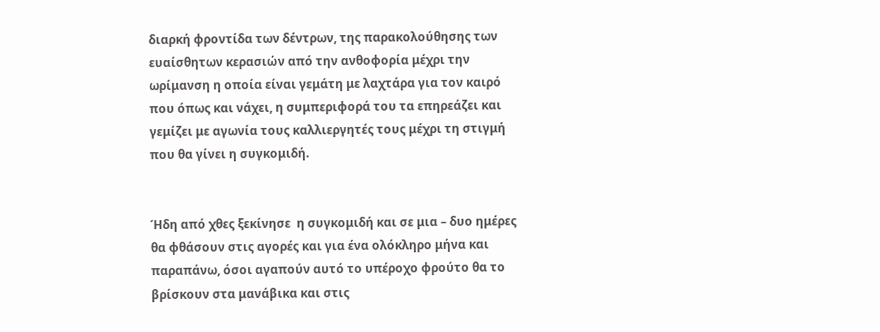διαρκή φροντίδα των δέντρων, της παρακολούθησης των ευαίσθητων κερασιών από την ανθοφορία μέχρι την ωρίμανση η οποία είναι γεμάτη με λαχτάρα για τον καιρό που όπως και νάχει, η συμπεριφορά του τα επηρεάζει και γεμίζει με αγωνία τους καλλιεργητές τους μέχρι τη στιγμή που θα γίνει η συγκομιδή.


Ήδη από χθες ξεκίνησε  η συγκομιδή και σε μια – δυο ημέρες θα φθάσουν στις αγορές και για ένα ολόκληρο μήνα και παραπάνω, όσοι αγαπούν αυτό το υπέροχο φρούτο θα το βρίσκουν στα μανάβικα και στις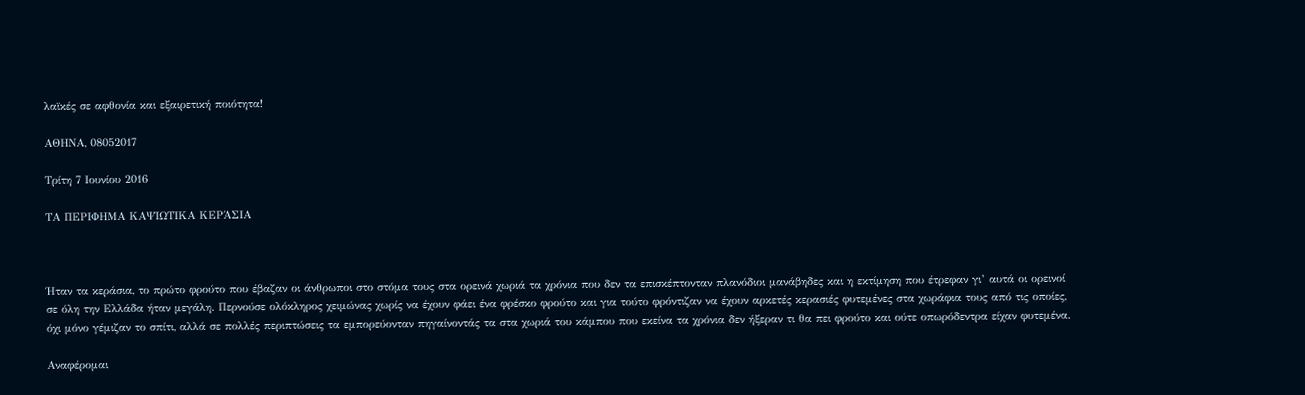λαϊκές σε αφθονία και εξαιρετική ποιότητα!

ΑΘΗΝΑ, 08052017

Τρίτη 7 Ιουνίου 2016

ΤΑ ΠΕΡΙΦΗΜΑ ΚΑΨΙΩΤΙΚΑ ΚΕΡΆΣΙΑ



Ήταν τα κεράσια, το πρώτο φρούτο που έβαζαν οι άνθρωποι στο στόμα τους στα ορεινά χωριά τα χρόνια που δεν τα επισκέπτονταν πλανόδιοι μανάβηδες και η εκτίμηση που έτρεφαν γι’ αυτά οι ορεινοί σε όλη την Ελλάδα ήταν μεγάλη. Περνούσε ολόκληρος χειμώνας χωρίς να έχουν φάει ένα φρέσκο φρούτο και για τούτο φρόντιζαν να έχουν αρκετές κερασιές φυτεμένες στα χωράφια τους από τις οποίες, όχι μόνο γέμιζαν το σπίτι, αλλά σε πολλές περιπτώσεις τα εμπορεύονταν πηγαίνοντάς τα στα χωριά του κάμπου που εκείνα τα χρόνια δεν ήξεραν τι θα πει φρούτο και ούτε οπωρόδεντρα είχαν φυτεμένα.

Αναφέρομαι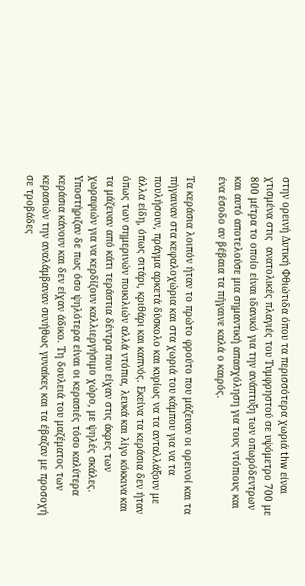στην ορεινή Δυτική Φθιώτιδα όπου τα περισσότερα χωριά thw είναι χτισμένα στις  ανατολικές πλαγιές του Τυμφρηστού σε υψόμετρο 700 με 800 μέτρα το οποίο είναι ιδανικό για την ανάπτυξη των οπωρόδεντρων και αυτό αποτελούσε μια σημαντική απασχόληση για τους ντόπιους και ένα έσοδο αν βέβαια τα πήγαινε καλά ο καιρός.

Τα κεράσια λοιπόν ήταν το πρώτο φρούτο που μάζευαν οι ορεινοί και τα πήγαιναν στα κεφαλοχώρια και στα χωριά του κάμπου για να τα πουλήσουν, πράγμα αρκετά δύσκολο και κυρίως να τα ανταλλάξουν με άλλα είδη, όπως σιτάρι, κριθάρι και καπνός. Εκείνα τα κεράσια δεν ήταν όπως των σημερινών ποικιλιών αλλά ντόπια, λευκά και λίγο κόκκινα και τα μάζευαν από κάτι τεράστια δέντρα που είχαν στις άκρες των χωραφιών για να κερδίζουν καλλιεργήσιμο χώρο, με ψηλές σκάλες. Υποστήριζαν δε πως όσο ψηλότερα είναι οι κερασιές τόσο καλύτερα κεράσια κάνουν και δεν είχαν άδικο. Τη δουλειά του μαζέματος των κερασιών την αναλάμβαναν συνήθως γυναίκες και τα έβαζαν με προσοχή σε τροβάδες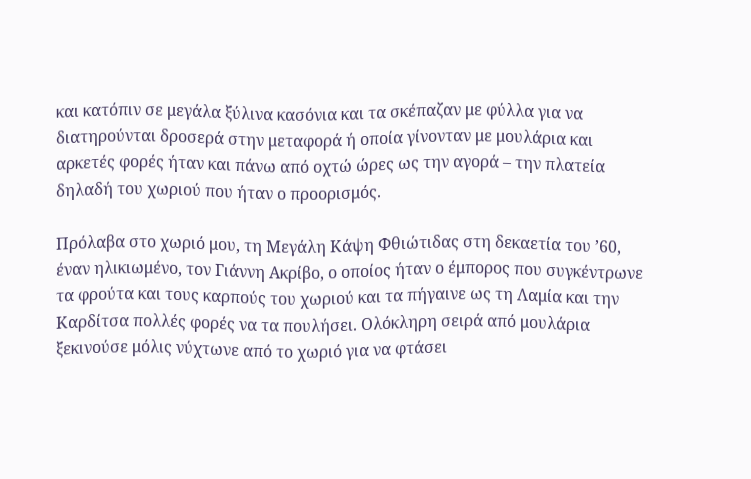και κατόπιν σε μεγάλα ξύλινα κασόνια και τα σκέπαζαν με φύλλα για να διατηρούνται δροσερά στην μεταφορά ή οποία γίνονταν με μουλάρια και αρκετές φορές ήταν και πάνω από οχτώ ώρες ως την αγορά – την πλατεία δηλαδή του χωριού που ήταν ο προορισμός.

Πρόλαβα στο χωριό μου, τη Μεγάλη Κάψη Φθιώτιδας στη δεκαετία του ’60, έναν ηλικιωμένο, τον Γιάννη Ακρίβο, ο οποίος ήταν ο έμπορος που συγκέντρωνε τα φρούτα και τους καρπούς του χωριού και τα πήγαινε ως τη Λαμία και την Καρδίτσα πολλές φορές να τα πουλήσει. Ολόκληρη σειρά από μουλάρια ξεκινούσε μόλις νύχτωνε από το χωριό για να φτάσει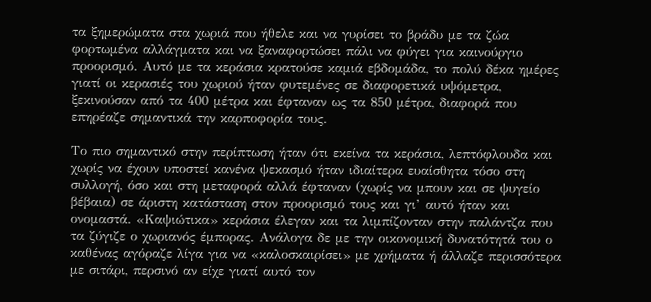τα ξημερώματα στα χωριά που ήθελε και να γυρίσει το βράδυ με τα ζώα φορτωμένα αλλάγματα και να ξαναφορτώσει πάλι να φύγει για καινούργιο προορισμό. Αυτό με τα κεράσια κρατούσε καμιά εβδομάδα, το πολύ δέκα ημέρες γιατί οι κερασιές του χωριού ήταν φυτεμένες σε διαφορετικά υψόμετρα, ξεκινούσαν από τα 400 μέτρα και έφταναν ως τα 850 μέτρα, διαφορά που επηρέαζε σημαντικά την καρποφορία τους.

Το πιο σημαντικό στην περίπτωση ήταν ότι εκείνα τα κεράσια, λεπτόφλουδα και χωρίς να έχουν υποστεί κανένα ψεκασμό ήταν ιδιαίτερα ευαίσθητα τόσο στη συλλογή, όσο και στη μεταφορά αλλά έφταναν (χωρίς να μπουν και σε ψυγείο βέβαια) σε άριστη κατάσταση στον προορισμό τους και γι’ αυτό ήταν και ονομαστά. «Καψιώτικα» κεράσια έλεγαν και τα λιμπίζονταν στην παλάντζα που τα ζύγιζε ο χωριανός έμπορας. Ανάλογα δε με την οικονομική δυνατότητά του ο καθένας αγόραζε λίγα για να «καλοσκαιρίσει» με χρήματα ή άλλαζε περισσότερα με σιτάρι, περσινό αν είχε γιατί αυτό τον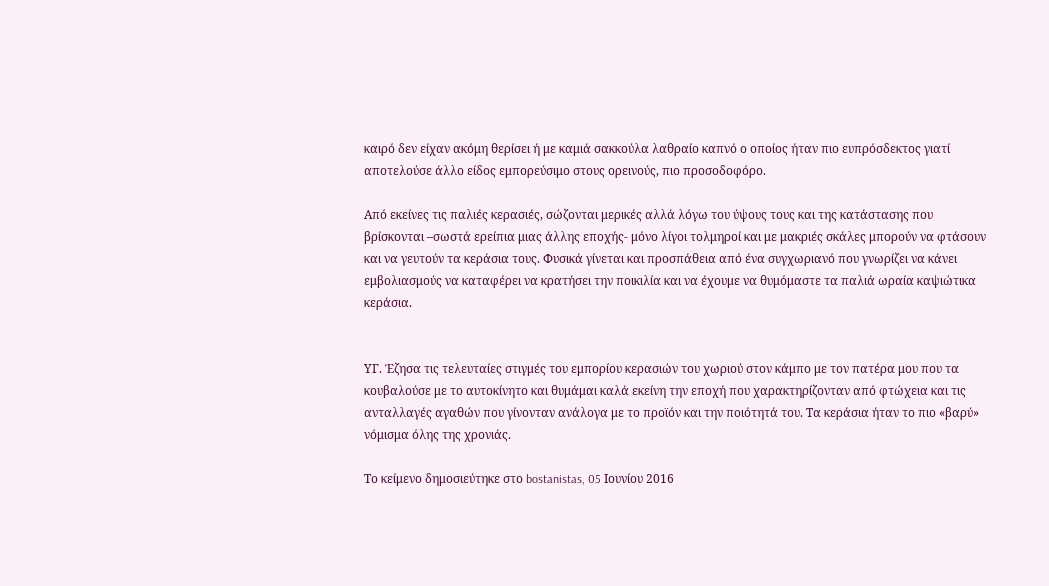καιρό δεν είχαν ακόμη θερίσει ή με καμιά σακκούλα λαθραίο καπνό ο οποίος ήταν πιο ευπρόσδεκτος γιατί αποτελούσε άλλο είδος εμπορεύσιμο στους ορεινούς, πιο προσοδοφόρο.

Από εκείνες τις παλιές κερασιές, σώζονται μερικές αλλά λόγω του ύψους τους και της κατάστασης που βρίσκονται –σωστά ερείπια μιας άλλης εποχής- μόνο λίγοι τολμηροί και με μακριές σκάλες μπορούν να φτάσουν και να γευτούν τα κεράσια τους. Φυσικά γίνεται και προσπάθεια από ένα συγχωριανό που γνωρίζει να κάνει εμβολιασμούς να καταφέρει να κρατήσει την ποικιλία και να έχουμε να θυμόμαστε τα παλιά ωραία καψιώτικα κεράσια.


ΥΓ. Έζησα τις τελευταίες στιγμές του εμπορίου κερασιών του χωριού στον κάμπο με τον πατέρα μου που τα κουβαλούσε με το αυτοκίνητο και θυμάμαι καλά εκείνη την εποχή που χαρακτηρίζονταν από φτώχεια και τις ανταλλαγές αγαθών που γίνονταν ανάλογα με το προϊόν και την ποιότητά του. Τα κεράσια ήταν το πιο «βαρύ» νόμισμα όλης της χρονιάς.

Το κείμενο δημοσιεύτηκε στο bostanistas, 05 Ιουνίου 2016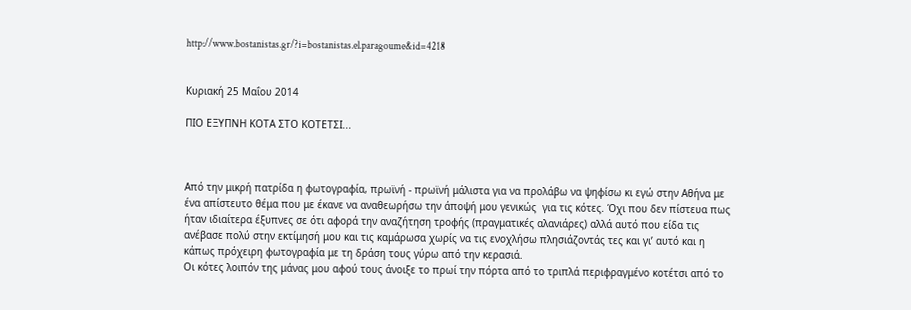http://www.bostanistas.gr/?i=bostanistas.el.paragoume&id=4218


Κυριακή 25 Μαΐου 2014

ΠΙΟ ΕΞΥΠΝΗ ΚΟΤΑ ΣΤΟ ΚΟΤΕΤΣΙ...



Από την μικρή πατρίδα η φωτογραφία, πρωϊνή - πρωϊνή μάλιστα για να προλάβω να ψηφίσω κι εγώ στην Αθήνα με ένα απίστευτο θέμα που με έκανε να αναθεωρήσω την άποψή μου γενικώς  για τις κότες. Όχι που δεν πίστευα πως ήταν ιδιαίτερα έξυπνες σε ότι αφορά την αναζήτηση τροφής (πραγματικές αλανιάρες) αλλά αυτό που είδα τις ανέβασε πολύ στην εκτίμησή μου και τις καμάρωσα χωρίς να τις ενοχλήσω πλησιάζοντάς τες και γι’ αυτό και η κάπως πρόχειρη φωτογραφία με τη δράση τους γύρω από την κερασιά.
Οι κότες λοιπόν της μάνας μου αφού τους άνοιξε το πρωί την πόρτα από το τριπλά περιφραγμένο κοτέτσι από το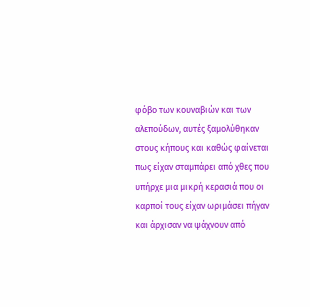φόβο των κουναβιών και των αλεπούδων, αυτές ξαμολύθηκαν στους κήπους και καθώς φαίνεται πως είχαν σταμπάρει από χθες που υπήρχε μια μικρή κερασιά που οι καρποί τους είχαν ωριμάσει πήγαν και άρχισαν να ψάχνουν από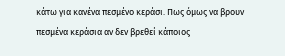κάτω για κανένα πεσμένο κεράσι. Πως όμως να βρουν πεσμένα κεράσια αν δεν βρεθεί κάποιος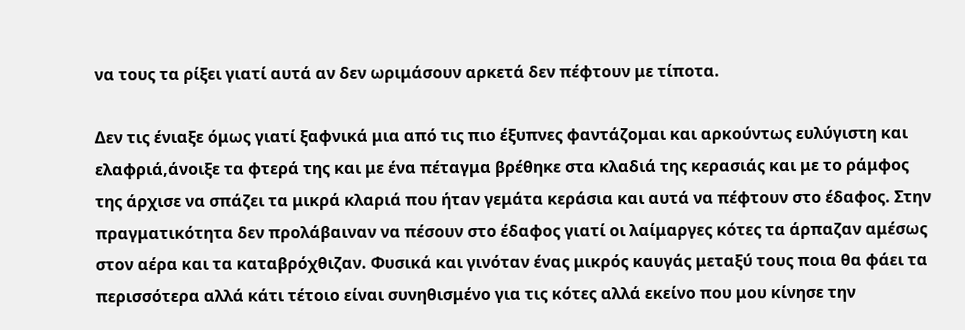να τους τα ρίξει γιατί αυτά αν δεν ωριμάσουν αρκετά δεν πέφτουν με τίποτα.

Δεν τις ένιαξε όμως γιατί ξαφνικά μια από τις πιο έξυπνες φαντάζομαι και αρκούντως ευλύγιστη και ελαφριά,άνοιξε τα φτερά της και με ένα πέταγμα βρέθηκε στα κλαδιά της κερασιάς και με το ράμφος της άρχισε να σπάζει τα μικρά κλαριά που ήταν γεμάτα κεράσια και αυτά να πέφτουν στο έδαφος. Στην πραγματικότητα δεν προλάβαιναν να πέσουν στο έδαφος γιατί οι λαίμαργες κότες τα άρπαζαν αμέσως στον αέρα και τα καταβρόχθιζαν. Φυσικά και γινόταν ένας μικρός καυγάς μεταξύ τους ποια θα φάει τα περισσότερα αλλά κάτι τέτοιο είναι συνηθισμένο για τις κότες αλλά εκείνο που μου κίνησε την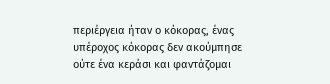περιέργεια ήταν ο κόκορας, ένας υπέροχος κόκορας δεν ακούμπησε ούτε ένα κεράσι και φαντάζομαι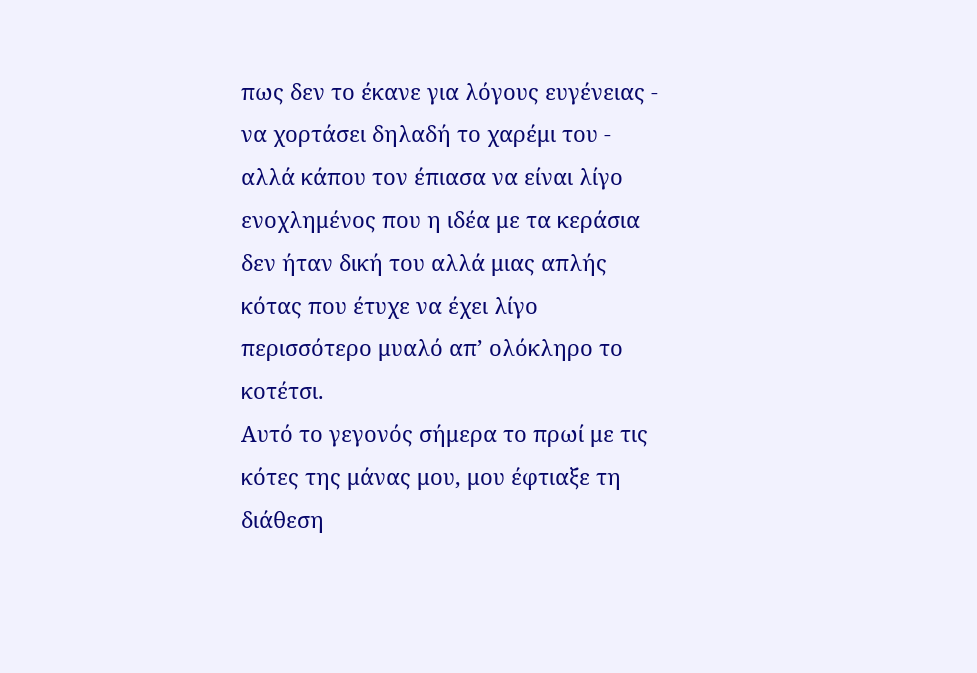πως δεν το έκανε για λόγους ευγένειας - να χορτάσει δηλαδή το χαρέμι του - αλλά κάπου τον έπιασα να είναι λίγο ενοχλημένος που η ιδέα με τα κεράσια δεν ήταν δική του αλλά μιας απλής κότας που έτυχε να έχει λίγο περισσότερο μυαλό απ’ ολόκληρο το κοτέτσι.
Αυτό το γεγονός σήμερα το πρωί με τις κότες της μάνας μου, μου έφτιαξε τη διάθεση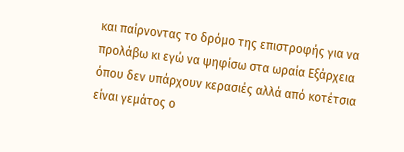και παίρνοντας το δρόμο της επιστροφής για να προλάβω κι εγώ να ψηφίσω στα ωραία Εξάρχεια όπου δεν υπάρχουν κερασιές αλλά από κοτέτσια είναι γεμάτος ο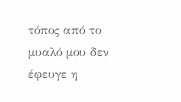τόπος από το μυαλό μου δεν έφευγε η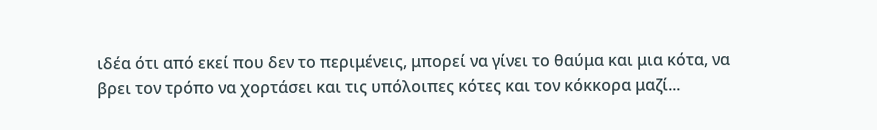ιδέα ότι από εκεί που δεν το περιμένεις, μπορεί να γίνει το θαύμα και μια κότα, να βρει τον τρόπο να χορτάσει και τις υπόλοιπες κότες και τον κόκκορα μαζί...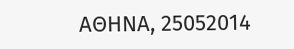ΑΘΗΝΑ, 25052014